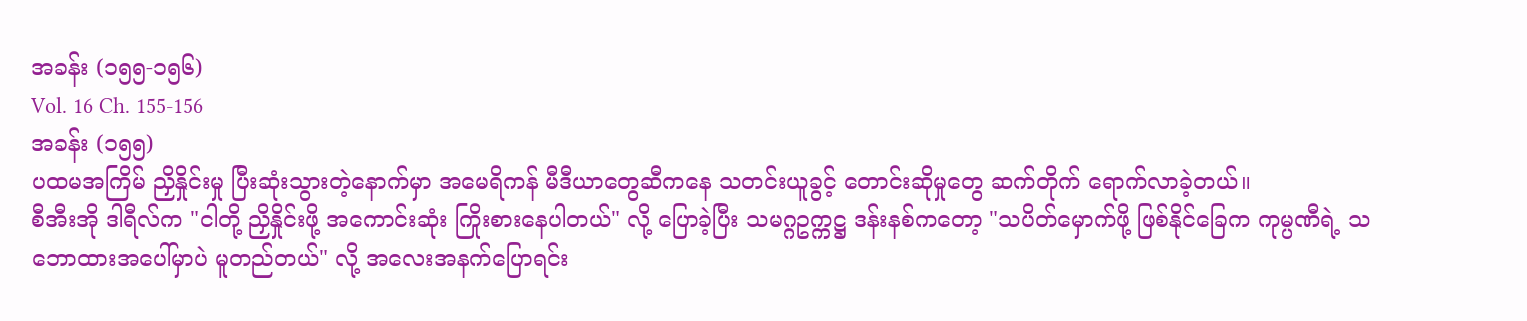အခန်း (၁၅၅-၁၅၆)
Vol. 16 Ch. 155-156
အခန်း (၁၅၅)
ပထမအကြိမ် ညှိနှိုင်းမှု ပြီးဆုံးသွားတဲ့နောက်မှာ အမေရိကန် မီဒီယာတွေဆီကနေ သတင်းယူခွင့် တောင်းဆိုမှုတွေ ဆက်တိုက် ရောက်လာခဲ့တယ်။
စီအီးအို ဒါရီလ်က "ငါတို့ ညှိနှိုင်းဖို့ အကောင်းဆုံး ကြိုးစားနေပါတယ်" လို့ ပြောခဲ့ပြီး သမဂ္ဂဥက္ကဋ္ဌ ဒန်းနစ်ကတော့ "သပိတ်မှောက်ဖို့ ဖြစ်နိုင်ခြေက ကုမ္ပဏီရဲ့ သဘောထားအပေါ်မှာပဲ မူတည်တယ်" လို့ အလေးအနက်ပြောရင်း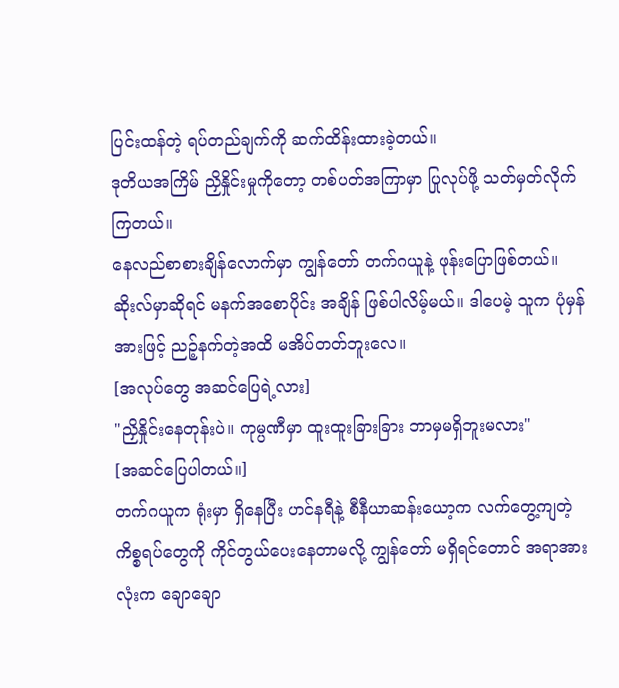ပြင်းထန်တဲ့ ရပ်တည်ချက်ကို ဆက်ထိန်းထားခဲ့တယ်။
ဒုတိယအကြိမ် ညှိနှိုင်းမှုကိုတော့ တစ်ပတ်အကြာမှာ ပြုလုပ်ဖို့ သတ်မှတ်လိုက်ကြတယ်။
နေလည်စာစားချိန်လောက်မှာ ကျွန်တော် တက်ဂယူနဲ့ ဖုန်းပြောဖြစ်တယ်။ ဆိုးလ်မှာဆိုရင် မနက်အစောပိုင်း အချိန် ဖြစ်ပါလိမ့်မယ်။ ဒါပေမဲ့ သူက ပုံမှန်အားဖြင့် ညဉ့်နက်တဲ့အထိ မအိပ်တတ်ဘူးလေ။
[အလုပ်တွေ အဆင်ပြေရဲ့လား]
"ညှိနှိုင်းနေတုန်းပဲ။ ကုမ္ပဏီမှာ ထူးထူးခြားခြား ဘာမှမရှိဘူးမလား"
[အဆင်ပြေပါတယ်။]
တက်ဂယူက ရုံးမှာ ရှိနေပြီး ဟင်နရီနဲ့ စီနီယာဆန်းယော့က လက်တွေ့ကျတဲ့ ကိစ္စရပ်တွေကို ကိုင်တွယ်ပေးနေတာမလို့ ကျွန်တော် မရှိရင်တောင် အရာအားလုံးက ချောချော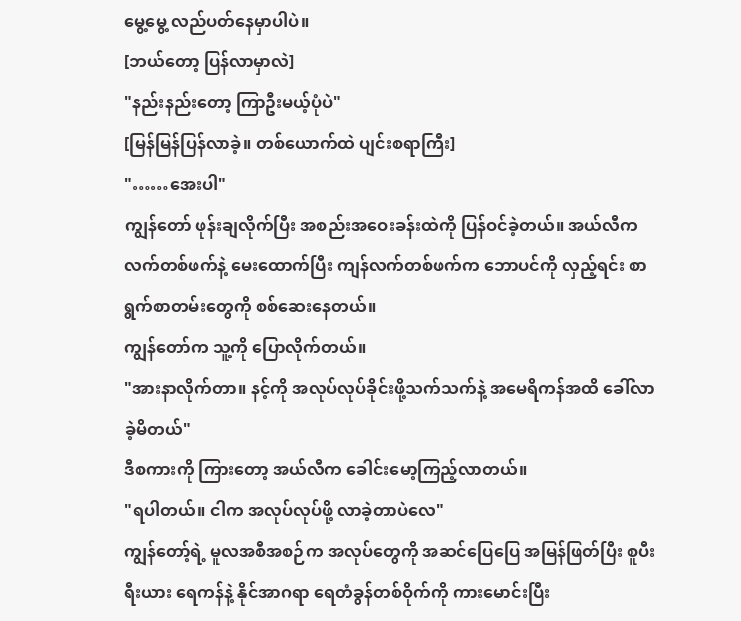မွေ့မွေ့ လည်ပတ်နေမှာပါပဲ။
[ဘယ်တော့ ပြန်လာမှာလဲ]
"နည်းနည်းတော့ ကြာဦးမယ့်ပုံပဲ"
[မြန်မြန်ပြန်လာခဲ့။ တစ်ယောက်ထဲ ပျင်းစရာကြီး]
"……အေးပါ"
ကျွန်တော် ဖုန်းချလိုက်ပြီး အစည်းအဝေးခန်းထဲကို ပြန်ဝင်ခဲ့တယ်။ အယ်လီက လက်တစ်ဖက်နဲ့ မေးထောက်ပြီး ကျန်လက်တစ်ဖက်က ဘောပင်ကို လှည့်ရင်း စာရွက်စာတမ်းတွေကို စစ်ဆေးနေတယ်။
ကျွန်တော်က သူ့ကို ပြောလိုက်တယ်။
"အားနာလိုက်တာ။ နင့်ကို အလုပ်လုပ်ခိုင်းဖို့သက်သက်နဲ့ အမေရိကန်အထိ ခေါ်လာခဲ့မိတယ်"
ဒီစကားကို ကြားတော့ အယ်လီက ခေါင်းမော့ကြည့်လာတယ်။
"ရပါတယ်။ ငါက အလုပ်လုပ်ဖို့ လာခဲ့တာပဲလေ"
ကျွန်တော့်ရဲ့ မူလအစီအစဉ်က အလုပ်တွေကို အဆင်ပြေပြေ အမြန်ဖြတ်ပြီး စူပီးရီးယား ရေကန်နဲ့ နိုင်အာဂရာ ရေတံခွန်တစ်ဝိုက်ကို ကားမောင်းပြီး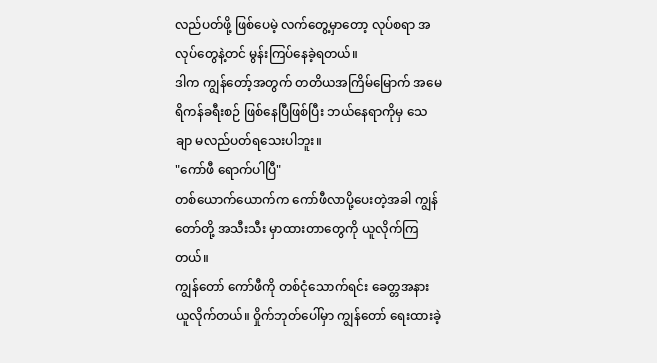လည်ပတ်ဖို့ ဖြစ်ပေမဲ့ လက်တွေ့မှာတော့ လုပ်စရာ အလုပ်တွေနဲ့တင် မွန်းကြပ်နေခဲ့ရတယ်။
ဒါက ကျွန်တော့်အတွက် တတိယအကြိမ်မြောက် အမေရိကန်ခရီးစဉ် ဖြစ်နေပြီဖြစ်ပြီး ဘယ်နေရာကိုမှ သေချာ မလည်ပတ်ရသေးပါဘူး။
"ကော်ဖီ ရောက်ပါပြီ"
တစ်ယောက်ယောက်က ကော်ဖီလာပို့ပေးတဲ့အခါ ကျွန်တော်တို့ အသီးသီး မှာထားတာတွေကို ယူလိုက်ကြတယ်။
ကျွန်တော် ကော်ဖီကို တစ်ငုံသောက်ရင်း ခေတ္တအနားယူလိုက်တယ်။ ဝှိုက်ဘုတ်ပေါ်မှာ ကျွန်တော် ရေးထားခဲ့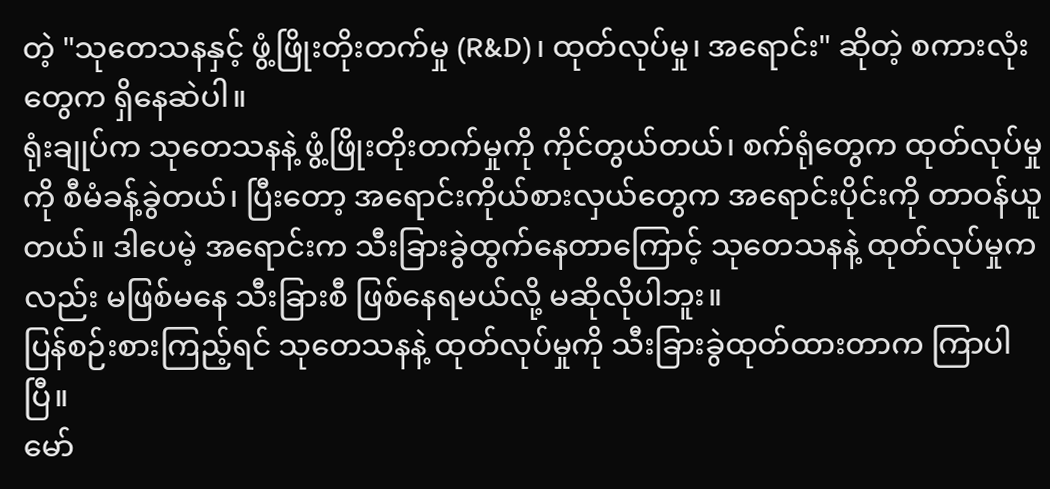တဲ့ "သုတေသနနှင့် ဖွံ့ဖြိုးတိုးတက်မှု (R&D)၊ ထုတ်လုပ်မှု၊ အရောင်း" ဆိုတဲ့ စကားလုံးတွေက ရှိနေဆဲပါ။
ရုံးချုပ်က သုတေသနနဲ့ ဖွံ့ဖြိုးတိုးတက်မှုကို ကိုင်တွယ်တယ်၊ စက်ရုံတွေက ထုတ်လုပ်မှုကို စီမံခန့်ခွဲတယ်၊ ပြီးတော့ အရောင်းကိုယ်စားလှယ်တွေက အရောင်းပိုင်းကို တာဝန်ယူတယ်။ ဒါပေမဲ့ အရောင်းက သီးခြားခွဲထွက်နေတာကြောင့် သုတေသနနဲ့ ထုတ်လုပ်မှုကလည်း မဖြစ်မနေ သီးခြားစီ ဖြစ်နေရမယ်လို့ မဆိုလိုပါဘူး။
ပြန်စဉ်းစားကြည့်ရင် သုတေသနနဲ့ ထုတ်လုပ်မှုကို သီးခြားခွဲထုတ်ထားတာက ကြာပါပြီ။
မော်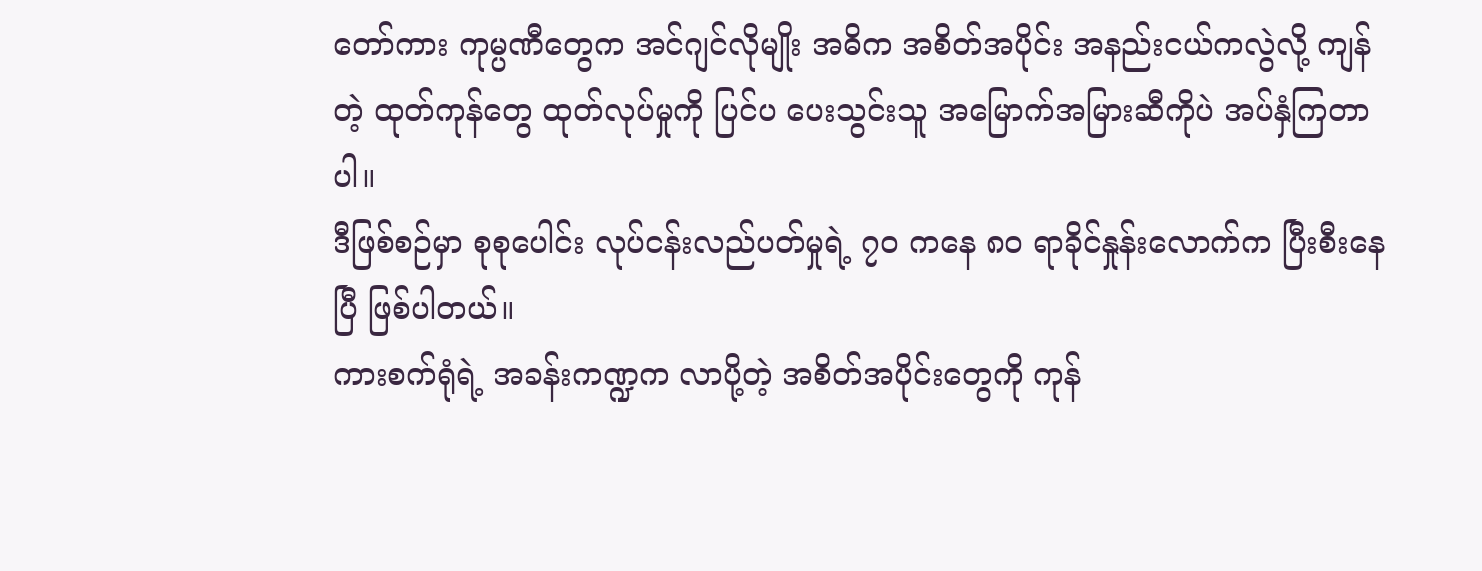တော်ကား ကုမ္ပဏီတွေက အင်ဂျင်လိုမျိုး အဓိက အစိတ်အပိုင်း အနည်းငယ်ကလွဲလို့ ကျန်တဲ့ ထုတ်ကုန်တွေ ထုတ်လုပ်မှုကို ပြင်ပ ပေးသွင်းသူ အမြောက်အမြားဆီကိုပဲ အပ်နှံကြတာပါ။
ဒီဖြစ်စဉ်မှာ စုစုပေါင်း လုပ်ငန်းလည်ပတ်မှုရဲ့ ၇၀ ကနေ ၈၀ ရာခိုင်နှုန်းလောက်က ပြီးစီးနေပြီ ဖြစ်ပါတယ်။
ကားစက်ရုံရဲ့ အခန်းကဏ္ဍက လာပို့တဲ့ အစိတ်အပိုင်းတွေကို ကုန်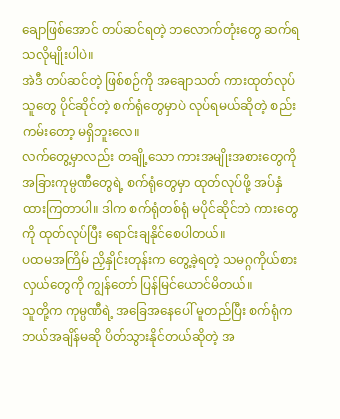ချောဖြစ်အောင် တပ်ဆင်ရတဲ့ ဘလောက်တုံးတွေ ဆက်ရသလိုမျိုးပါပဲ။
အဲဒီ တပ်ဆင်တဲ့ ဖြစ်စဉ်ကို အချောသတ် ကားထုတ်လုပ်သူတွေ ပိုင်ဆိုင်တဲ့ စက်ရုံတွေမှာပဲ လုပ်ရမယ်ဆိုတဲ့ စည်းကမ်းတော့ မရှိဘူးလေ။
လက်တွေ့မှာလည်း တချို့သော ကားအမျိုးအစားတွေကို အခြားကုမ္ပဏီတွေရဲ့ စက်ရုံတွေမှာ ထုတ်လုပ်ဖို့ အပ်နှံထားကြတာပါ။ ဒါက စက်ရုံတစ်ရုံ မပိုင်ဆိုင်ဘဲ ကားတွေကို ထုတ်လုပ်ပြီး ရောင်းချနိုင်စေပါတယ်။
ပထမအကြိမ် ညှိနှိုင်းတုန်းက တွေ့ခဲ့ရတဲ့ သမဂ္ဂကိုယ်စားလှယ်တွေကို ကျွန်တော် ပြန်မြင်ယောင်မိတယ်။
သူတို့က ကုမ္ပဏီရဲ့ အခြေအနေပေါ် မူတည်ပြီး စက်ရုံက ဘယ်အချိန်မဆို ပိတ်သွားနိုင်တယ်ဆိုတဲ့ အ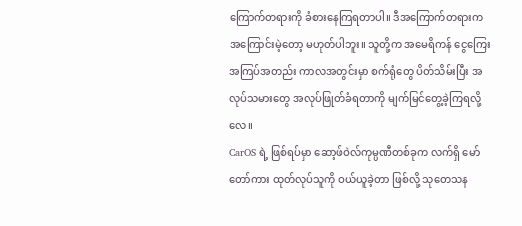ကြောက်တရားကို ခံစားနေကြရတာပါ။ ဒီအကြောက်တရားက အကြောင်းမဲ့တော့ မဟုတ်ပါဘူး။ သူတို့က အမေရိကန် ငွေကြေးအကြပ်အတည်း ကာလအတွင်းမှာ စက်ရုံတွေ ပိတ်သိမ်းပြီး အလုပ်သမားတွေ အလုပ်ဖြုတ်ခံရတာကို မျက်မြင်တွေ့ခဲ့ကြရလို့လေ။
CarOS ရဲ့ ဖြစ်ရပ်မှာ ဆော့ဖ်ဝဲလ်ကုမ္ပဏီတစ်ခုက လက်ရှိ မော်တော်ကား ထုတ်လုပ်သူကို ဝယ်ယူခဲ့တာ ဖြစ်လို့ သုတေသန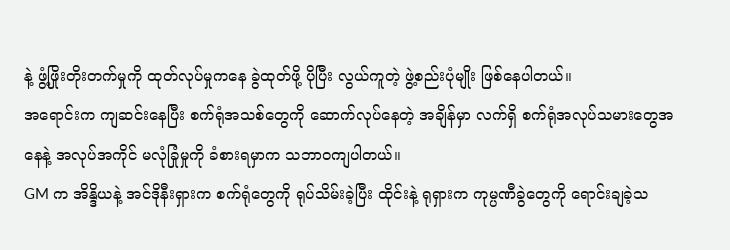နဲ့ ဖွံ့ဖြိုးတိုးတက်မှုကို ထုတ်လုပ်မှုကနေ ခွဲထုတ်ဖို့ ပိုပြီး လွယ်ကူတဲ့ ဖွဲ့စည်းပုံမျိုး ဖြစ်နေပါတယ်။
အရောင်းက ကျဆင်းနေပြီး စက်ရုံအသစ်တွေကို ဆောက်လုပ်နေတဲ့ အချိန်မှာ လက်ရှိ စက်ရုံအလုပ်သမားတွေအနေနဲ့ အလုပ်အကိုင် မလုံခြုံမှုကို ခံစားရမှာက သဘာဝကျပါတယ်။
GM က အိန္ဒိယနဲ့ အင်ဒိုနီးရှားက စက်ရုံတွေကို ရုပ်သိမ်းခဲ့ပြီး ထိုင်းနဲ့ ရုရှားက ကုမ္ပဏီခွဲတွေကို ရောင်းချခဲ့သ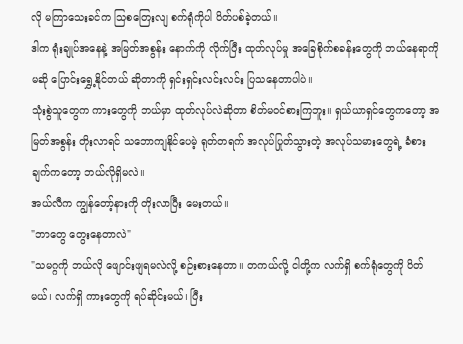လို မကြာသေးခင်က သြစတြေးလျ စက်ရုံကိုပါ ပိတ်ပစ်ခဲ့တယ်။
ဒါက ရုံးချုပ်အနေနဲ့ အမြတ်အစွန်း နောက်ကို လိုက်ပြီး ထုတ်လုပ်မှု အခြေစိုက်စခန်းတွေကို ဘယ်နေရာကိုမဆို ပြောင်းရွှေ့နိုင်တယ် ဆိုတာကို ရှင်းရှင်းလင်းလင်း ပြသနေတာပါပဲ။
သုံးစွဲသူတွေက ကားတွေကို ဘယ်မှာ ထုတ်လုပ်လဲဆိုတာ စိတ်မဝင်စားကြဘူး။ ရှယ်ယာရှင်တွေကတော့ အမြတ်အစွန်း တိုးလာရင် သဘောကျနိုင်ပေမဲ့ ရုတ်တရက် အလုပ်ပြုတ်သွားတဲ့ အလုပ်သမားတွေရဲ့ ခံစားချက်ကတော့ ဘယ်လိုရှိမလဲ။
အယ်လီက ကျွန်တော့်နားကို တိုးလာပြီး မေးတယ်။
"ဘာတွေ တွေးနေတာလဲ"
"သမဂ္ဂကို ဘယ်လို ဖျောင်းဖျရမလဲလို့ စဉ်းစားနေတာ။ တကယ်လို့ ငါတို့က လက်ရှိ စက်ရုံတွေကို ပိတ်မယ်၊ လက်ရှိ ကားတွေကို ရပ်ဆိုင်းမယ်၊ ပြီး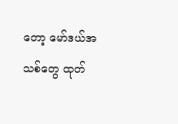တော့ မော်ဒယ်အသစ်တွေ ထုတ်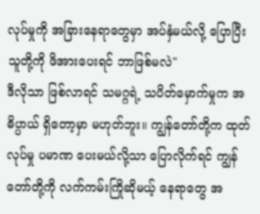လုပ်မှုကို အခြားနေရာတွေမှာ အပ်နှံမယ်လို့ ပြောပြီး သူတို့ကို ဖိအားပေးရင် ဘာဖြစ်မလဲ"
ဒီလိုသာ ဖြစ်လာရင် သမဂ္ဂရဲ့ သပိတ်မှောက်မှုက အဓိပ္ပာယ် ရှိတော့မှာ မဟုတ်ဘူး။ ကျွန်တော်တို့က ထုတ်လုပ်မှု ပမာဏ ပေးမယ်လို့သာ ပြောလိုက်ရင် ကျွန်တော်တို့ကို လက်ကမ်းကြိုဆိုမယ့် နေရာတွေ အ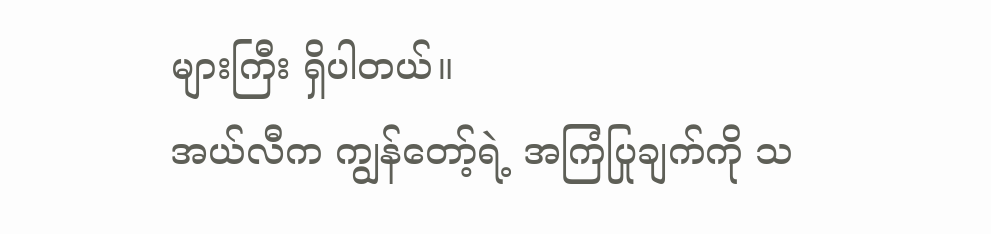များကြီး ရှိပါတယ်။
အယ်လီက ကျွန်တော့်ရဲ့ အကြံပြုချက်ကို သ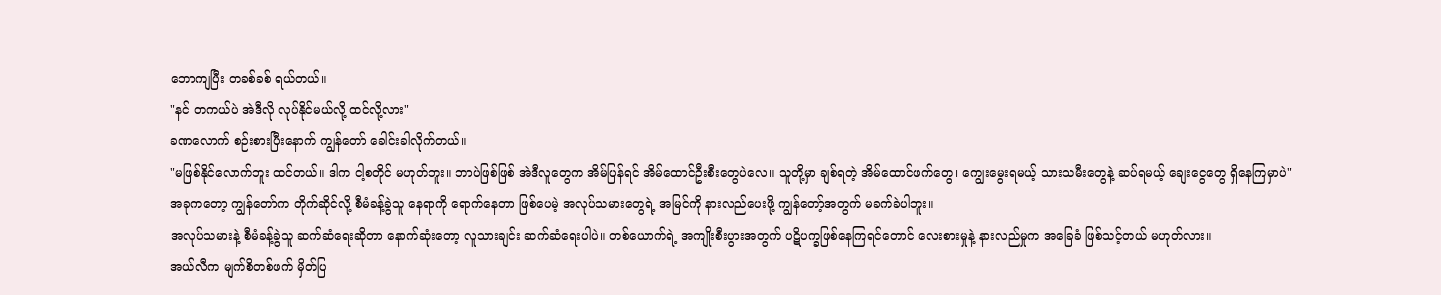ဘောကျပြီး တခစ်ခစ် ရယ်တယ်။
"နင် တကယ်ပဲ အဲဒီလို လုပ်နိုင်မယ်လို့ ထင်လို့လား"
ခဏလောက် စဉ်းစားပြီးနောက် ကျွန်တော် ခေါင်းခါလိုက်တယ်။
"မဖြစ်နိုင်လောက်ဘူး ထင်တယ်။ ဒါက ငါ့စတိုင် မဟုတ်ဘူး။ ဘာပဲဖြစ်ဖြစ် အဲဒီလူတွေက အိမ်ပြန်ရင် အိမ်ထောင်ဦးစီးတွေပဲလေ။ သူတို့မှာ ချစ်ရတဲ့ အိမ်ထောင်ဖက်တွေ၊ ကျွေးမွေးရမယ့် သားသမီးတွေနဲ့ ဆပ်ရမယ့် ချေးငွေတွေ ရှိနေကြမှာပဲ"
အခုကတော့ ကျွန်တော်က တိုက်ဆိုင်လို့ စီမံခန့်ခွဲသူ နေရာကို ရောက်နေတာ ဖြစ်ပေမဲ့ အလုပ်သမားတွေရဲ့ အမြင်ကို နားလည်ပေးဖို့ ကျွန်တော့်အတွက် မခက်ခဲပါဘူး။
အလုပ်သမားနဲ့ စီမံခန့်ခွဲသူ ဆက်ဆံရေးဆိုတာ နောက်ဆုံးတော့ လူသားချင်း ဆက်ဆံရေးပါပဲ။ တစ်ယောက်ရဲ့ အကျိုးစီးပွားအတွက် ပဋိပက္ခဖြစ်နေကြရင်တောင် လေးစားမှုနဲ့ နားလည်မှုက အခြေခံ ဖြစ်သင့်တယ် မဟုတ်လား။
အယ်လီက မျက်စိတစ်ဖက် မှိတ်ပြ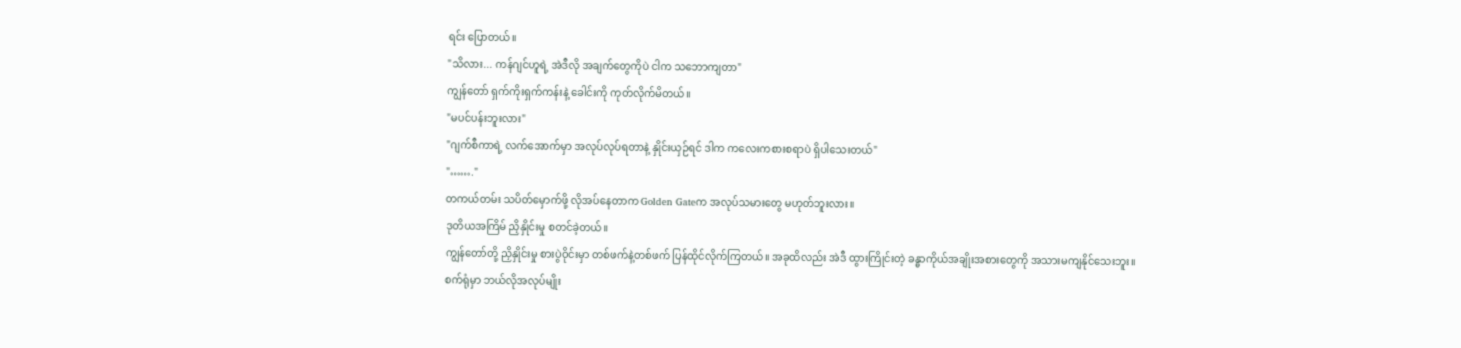ရင်း ပြောတယ်။
"သိလား... ကန်ဂျင်ဟူရဲ့ အဲဒီလို အချက်တွေကိုပဲ ငါက သဘောကျတာ"
ကျွန်တော် ရှက်ကိုးရှက်ကန်းနဲ့ ခေါင်းကို ကုတ်လိုက်မိတယ်။
"မပင်ပန်းဘူးလား"
"ဂျက်စီကာရဲ့ လက်အောက်မှာ အလုပ်လုပ်ရတာနဲ့ နှိုင်းယှဉ်ရင် ဒါက ကလေးကစားစရာပဲ ရှိပါသေးတယ်"
"……."
တကယ်တမ်း သပိတ်မှောက်ဖို့ လိုအပ်နေတာက Golden Gateက အလုပ်သမားတွေ မဟုတ်ဘူးလား။
ဒုတိယအကြိမ် ညှိနှိုင်းမှု စတင်ခဲ့တယ်။
ကျွန်တော်တို့ ညှိနှိုင်းမှု စားပွဲဝိုင်းမှာ တစ်ဖက်နဲ့တစ်ဖက် ပြန်ထိုင်လိုက်ကြတယ်။ အခုထိလည်း အဲဒီ ထွားကြိုင်းတဲ့ ခန္ဓာကိုယ်အချိုးအစားတွေကို အသားမကျနိုင်သေးဘူး။
စက်ရုံမှာ ဘယ်လိုအလုပ်မျိုး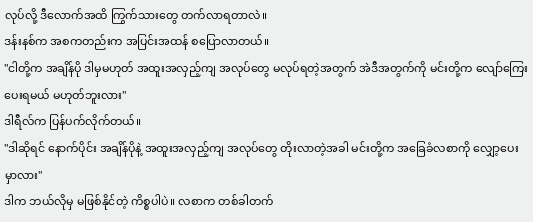လုပ်လို့ ဒီလောက်အထိ ကြွက်သားတွေ တက်လာရတာလဲ။
ဒန်းနစ်က အစကတည်းက အပြင်းအထန် စပြောလာတယ်။
"ငါတို့က အချိန်ပို ဒါမှမဟုတ် အထူးအလှည့်ကျ အလုပ်တွေ မလုပ်ရတဲ့အတွက် အဲဒီအတွက်ကို မင်းတို့က လျော်ကြေးပေးရမယ် မဟုတ်ဘူးလား"
ဒါရီလ်က ပြန်ပက်လိုက်တယ်။
"ဒါဆိုရင် နောက်ပိုင်း အချိန်ပိုနဲ့ အထူးအလှည့်ကျ အလုပ်တွေ တိုးလာတဲ့အခါ မင်းတို့က အခြေခံလစာကို လျှော့ပေးမှာလား"
ဒါက ဘယ်လိုမှ မဖြစ်နိုင်တဲ့ ကိစ္စပါပဲ။ လစာက တစ်ခါတက်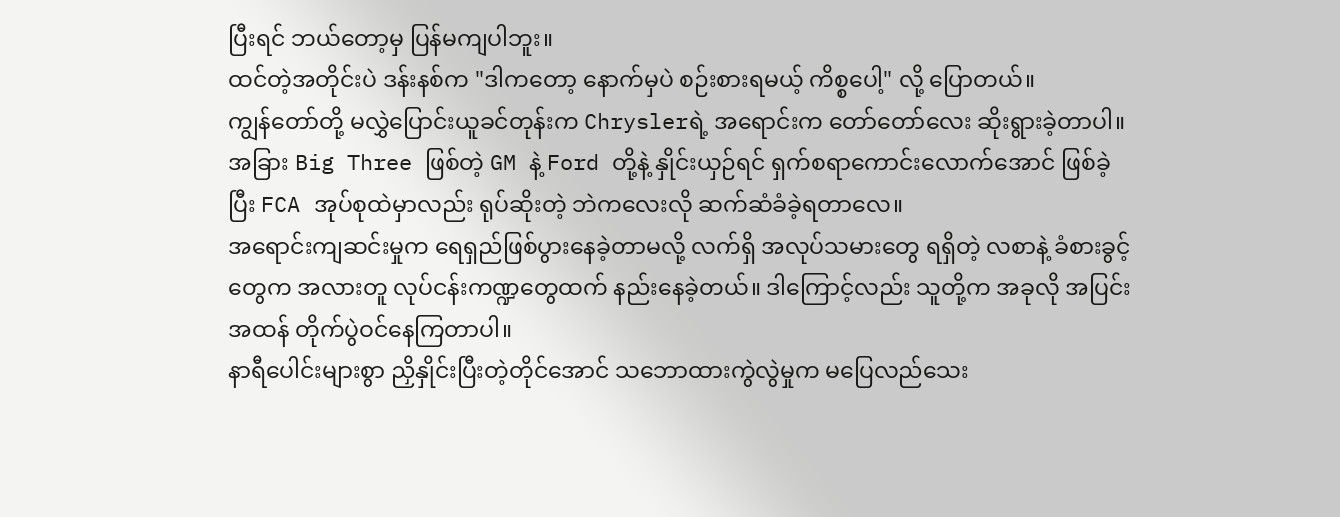ပြီးရင် ဘယ်တော့မှ ပြန်မကျပါဘူး။
ထင်တဲ့အတိုင်းပဲ ဒန်းနစ်က "ဒါကတော့ နောက်မှပဲ စဉ်းစားရမယ့် ကိစ္စပေါ့" လို့ ပြောတယ်။
ကျွန်တော်တို့ မလွှဲပြောင်းယူခင်တုန်းက Chryslerရဲ့ အရောင်းက တော်တော်လေး ဆိုးရွားခဲ့တာပါ။ အခြား Big Three ဖြစ်တဲ့ GM နဲ့ Ford တို့နဲ့ နှိုင်းယှဉ်ရင် ရှက်စရာကောင်းလောက်အောင် ဖြစ်ခဲ့ပြီး FCA အုပ်စုထဲမှာလည်း ရုပ်ဆိုးတဲ့ ဘဲကလေးလို ဆက်ဆံခံခဲ့ရတာလေ။
အရောင်းကျဆင်းမှုက ရေရှည်ဖြစ်ပွားနေခဲ့တာမလို့ လက်ရှိ အလုပ်သမားတွေ ရရှိတဲ့ လစာနဲ့ ခံစားခွင့်တွေက အလားတူ လုပ်ငန်းကဏ္ဍတွေထက် နည်းနေခဲ့တယ်။ ဒါကြောင့်လည်း သူတို့က အခုလို အပြင်းအထန် တိုက်ပွဲဝင်နေကြတာပါ။
နာရီပေါင်းများစွာ ညှိနှိုင်းပြီးတဲ့တိုင်အောင် သဘောထားကွဲလွဲမှုက မပြေလည်သေး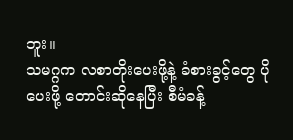ဘူး။
သမဂ္ဂက လစာတိုးပေးဖို့နဲ့ ခံစားခွင့်တွေ ပိုပေးဖို့ တောင်းဆိုနေပြီး စီမံခန့်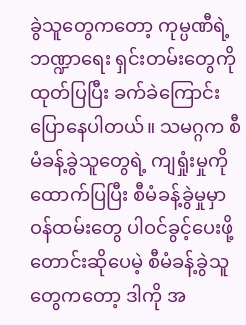ခွဲသူတွေကတော့ ကုမ္ပဏီရဲ့ ဘဏ္ဍာရေး ရှင်းတမ်းတွေကို ထုတ်ပြပြီး ခက်ခဲကြောင်း ပြောနေပါတယ်။ သမဂ္ဂက စီမံခန့်ခွဲသူတွေရဲ့ ကျရှုံးမှုကို ထောက်ပြပြီး စီမံခန့်ခွဲမှုမှာ ဝန်ထမ်းတွေ ပါဝင်ခွင့်ပေးဖို့ တောင်းဆိုပေမဲ့ စီမံခန့်ခွဲသူတွေကတော့ ဒါကို အ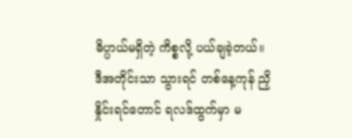ဓိပ္ပာယ်မရှိတဲ့ ကိစ္စလို့ ပယ်ချခဲ့တယ်။
ဒီအတိုင်းသာ သွားရင် တစ်နေ့ကုန် ညှိနှိုင်းရင်တောင် ရလဒ်ထွက်မှာ မ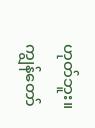ဟုတ်ဘူး။
ကျွန်တော်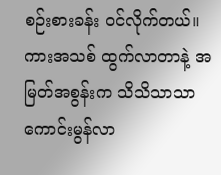စဉ်းစားခန်း ဝင်လိုက်တယ်။
ကားအသစ် ထွက်လာတာနဲ့ အမြတ်အစွန်းက သိသိသာသာ ကောင်းမွန်လာ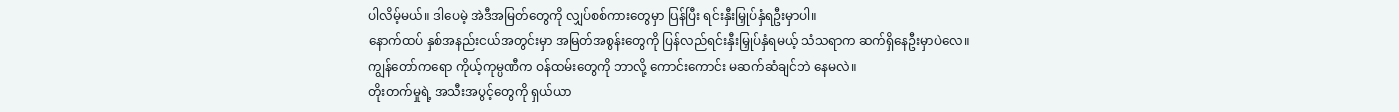ပါလိမ့်မယ်။ ဒါပေမဲ့ အဲဒီအမြတ်တွေကို လျှပ်စစ်ကားတွေမှာ ပြန်ပြီး ရင်းနှီးမြှုပ်နှံရဦးမှာပါ။
နောက်ထပ် နှစ်အနည်းငယ်အတွင်းမှာ အမြတ်အစွန်းတွေကို ပြန်လည်ရင်းနှီးမြှုပ်နှံရမယ့် သံသရာက ဆက်ရှိနေဦးမှာပဲလေ။
ကျွန်တော်ကရော ကိုယ့်ကုမ္ပဏီက ဝန်ထမ်းတွေကို ဘာလို့ ကောင်းကောင်း မဆက်ဆံချင်ဘဲ နေမလဲ။
တိုးတက်မှုရဲ့ အသီးအပွင့်တွေကို ရှယ်ယာ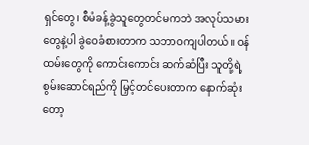ရှင်တွေ၊ စီမံခန့်ခွဲသူတွေတင်မကဘဲ အလုပ်သမားတွေနဲ့ပါ ခွဲဝေခံစားတာက သဘာဝကျပါတယ်။ ဝန်ထမ်းတွေကို ကောင်းကောင်း ဆက်ဆံပြီး သူတို့ရဲ့ စွမ်းဆောင်ရည်ကို မြှင့်တင်ပေးတာက နောက်ဆုံးတော့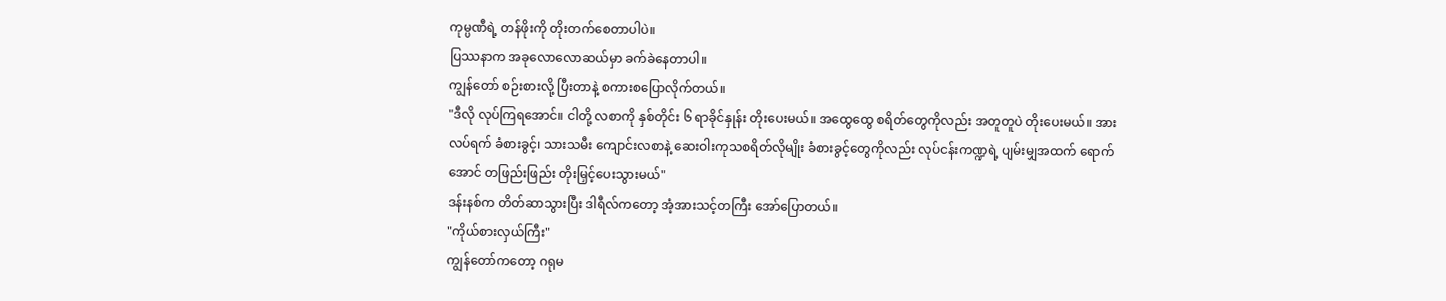ကုမ္ပဏီရဲ့ တန်ဖိုးကို တိုးတက်စေတာပါပဲ။
ပြဿနာက အခုလောလောဆယ်မှာ ခက်ခဲနေတာပါ။
ကျွန်တော် စဉ်းစားလို့ ပြီးတာနဲ့ စကားစပြောလိုက်တယ်။
"ဒီလို လုပ်ကြရအောင်။ ငါတို့ လစာကို နှစ်တိုင်း ၆ ရာခိုင်နှုန်း တိုးပေးမယ်။ အထွေထွေ စရိတ်တွေကိုလည်း အတူတူပဲ တိုးပေးမယ်။ အားလပ်ရက် ခံစားခွင့်၊ သားသမီး ကျောင်းလစာနဲ့ ဆေးဝါးကုသစရိတ်လိုမျိုး ခံစားခွင့်တွေကိုလည်း လုပ်ငန်းကဏ္ဍရဲ့ ပျမ်းမျှအထက် ရောက်အောင် တဖြည်းဖြည်း တိုးမြှင့်ပေးသွားမယ်"
ဒန်းနစ်က တိတ်ဆာသွားပြီး ဒါရီလ်ကတော့ အံ့အားသင့်တကြီး အော်ပြောတယ်။
"ကိုယ်စားလှယ်ကြီး"
ကျွန်တော်ကတော့ ဂရုမ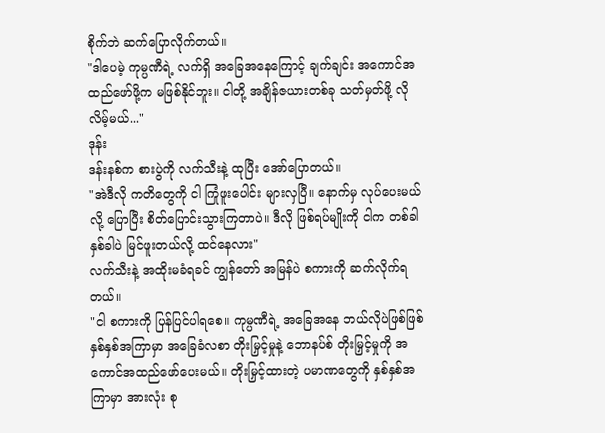စိုက်ဘဲ ဆက်ပြောလိုက်တယ်။
"ဒါပေမဲ့ ကုမ္ပဏီရဲ့ လက်ရှိ အခြေအနေကြောင့် ချက်ချင်း အကောင်အထည်ဖော်ဖို့က မဖြစ်နိုင်ဘူး။ ငါတို့ အချိန်ဇယားတစ်ခု သတ်မှတ်ဖို့ လိုလိမ့်မယ်..."
ဒုန်း
ဒန်းနစ်က စားပွဲကို လက်သီးနဲ့ ထုပြီး အော်ပြောတယ်။
"အဲဒီလို ကတိတွေကို ငါ ကြုံဖူးပေါင်း များလှပြီ။ နောက်မှ လုပ်ပေးမယ်လို့ ပြောပြီး စိတ်ပြောင်းသွားကြတာပဲ။ ဒီလို ဖြစ်ရပ်မျိုးကို ငါက တစ်ခါနှစ်ခါပဲ မြင်ဖူးတယ်လို့ ထင်နေလား"
လက်သီးနဲ့ အထိုးမခံရခင် ကျွန်တော် အမြန်ပဲ စကားကို ဆက်လိုက်ရတယ်။
"ငါ စကားကို ပြန်ပြင်ပါရစေ။ ကုမ္ပဏီရဲ့ အခြေအနေ ဘယ်လိုပဲဖြစ်ဖြစ် နှစ်နှစ်အကြာမှာ အခြေခံလစာ တိုးမြှင့်မှုနဲ့ ဘောနပ်စ် တိုးမြှင့်မှုကို အကောင်အထည်ဖော်ပေးမယ်။ တိုးမြှင့်ထားတဲ့ ပမာဏတွေကို နှစ်နှစ်အကြာမှာ အားလုံး စု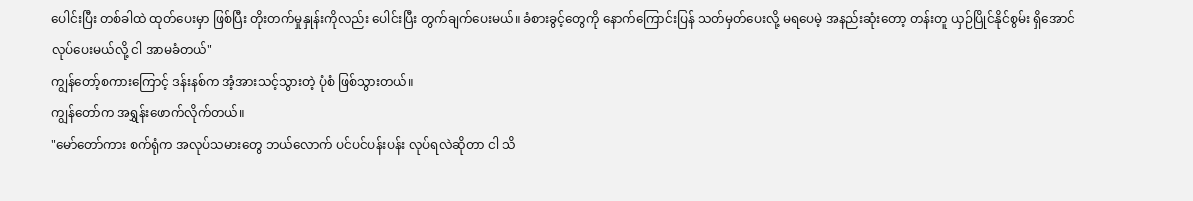ပေါင်းပြီး တစ်ခါထဲ ထုတ်ပေးမှာ ဖြစ်ပြီး တိုးတက်မှုနှုန်းကိုလည်း ပေါင်းပြီး တွက်ချက်ပေးမယ်။ ခံစားခွင့်တွေကို နောက်ကြောင်းပြန် သတ်မှတ်ပေးလို့ မရပေမဲ့ အနည်းဆုံးတော့ တန်းတူ ယှဉ်ပြိုင်နိုင်စွမ်း ရှိအောင် လုပ်ပေးမယ်လို့ ငါ အာမခံတယ်"
ကျွန်တော့်စကားကြောင့် ဒန်းနစ်က အံ့အားသင့်သွားတဲ့ ပုံစံ ဖြစ်သွားတယ်။
ကျွန်တော်က အရွှန်းဖောက်လိုက်တယ်။
"မော်တော်ကား စက်ရုံက အလုပ်သမားတွေ ဘယ်လောက် ပင်ပင်ပန်းပန်း လုပ်ရလဲဆိုတာ ငါ သိ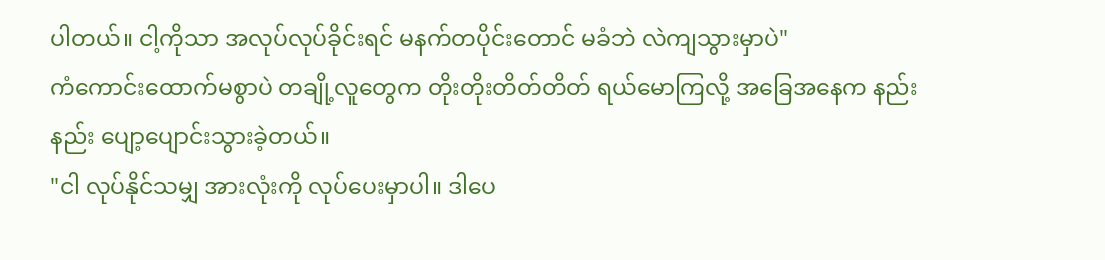ပါတယ်။ ငါ့ကိုသာ အလုပ်လုပ်ခိုင်းရင် မနက်တပိုင်းတောင် မခံဘဲ လဲကျသွားမှာပဲ"
ကံကောင်းထောက်မစွာပဲ တချို့လူတွေက တိုးတိုးတိတ်တိတ် ရယ်မောကြလို့ အခြေအနေက နည်းနည်း ပျော့ပျောင်းသွားခဲ့တယ်။
"ငါ လုပ်နိုင်သမျှ အားလုံးကို လုပ်ပေးမှာပါ။ ဒါပေ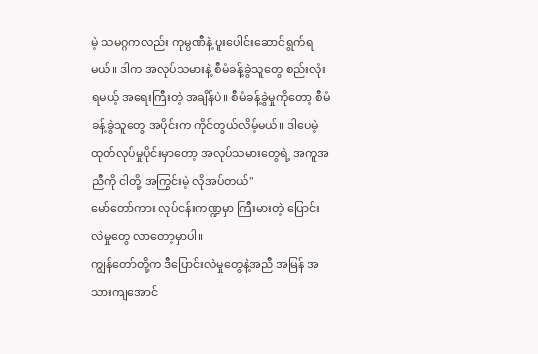မဲ့ သမဂ္ဂကလည်း ကုမ္ပဏီနဲ့ ပူးပေါင်းဆောင်ရွက်ရမယ်။ ဒါက အလုပ်သမားနဲ့ စီမံခန့်ခွဲသူတွေ စည်းလုံးရမယ့် အရေးကြီးတဲ့ အချိန်ပဲ။ စီမံခန့်ခွဲမှုကိုတော့ စီမံခန့်ခွဲသူတွေ အပိုင်းက ကိုင်တွယ်လိမ့်မယ်။ ဒါပေမဲ့ ထုတ်လုပ်မှုပိုင်းမှာတော့ အလုပ်သမားတွေရဲ့ အကူအညီကို ငါတို့ အကြွင်းမဲ့ လိုအပ်တယ်"
မော်တော်ကား လုပ်ငန်းကဏ္ဍမှာ ကြီးမားတဲ့ ပြောင်းလဲမှုတွေ လာတော့မှာပါ။
ကျွန်တော်တို့က ဒီပြောင်းလဲမှုတွေနဲ့အညီ အမြန် အသားကျအောင်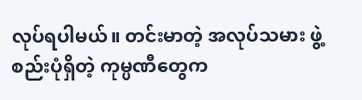လုပ်ရပါမယ်။ တင်းမာတဲ့ အလုပ်သမား ဖွဲ့စည်းပုံရှိတဲ့ ကုမ္ပဏီတွေက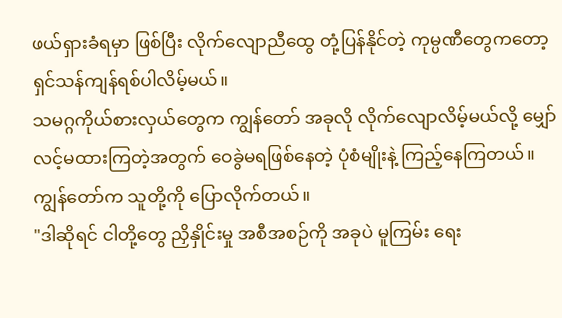ဖယ်ရှားခံရမှာ ဖြစ်ပြီး လိုက်လျောညီထွေ တုံ့ပြန်နိုင်တဲ့ ကုမ္ပဏီတွေကတော့ ရှင်သန်ကျန်ရစ်ပါလိမ့်မယ်။
သမဂ္ဂကိုယ်စားလှယ်တွေက ကျွန်တော် အခုလို လိုက်လျောလိမ့်မယ်လို့ မျှော်လင့်မထားကြတဲ့အတွက် ဝေခွဲမရဖြစ်နေတဲ့ ပုံစံမျိုးနဲ့ ကြည့်နေကြတယ်။
ကျွန်တော်က သူတို့ကို ပြောလိုက်တယ်။
"ဒါဆိုရင် ငါတို့တွေ ညှိနှိုင်းမှု အစီအစဉ်ကို အခုပဲ မူကြမ်း ရေး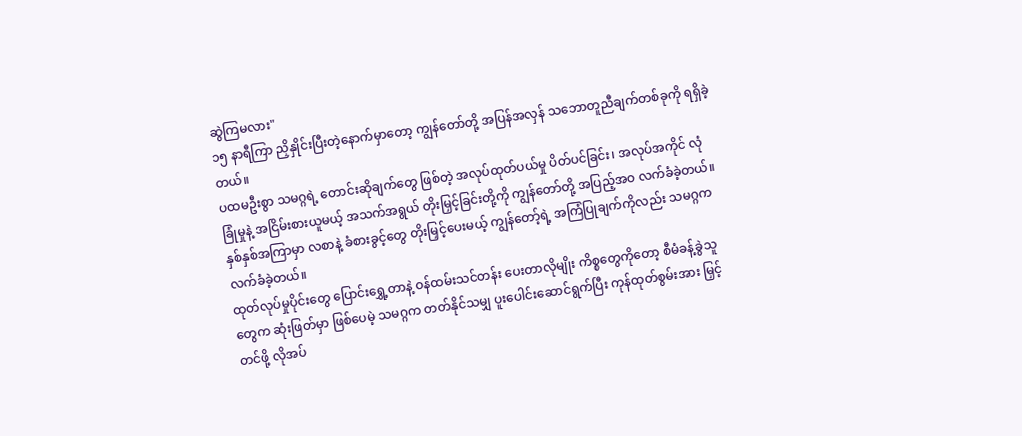ဆွဲကြမလား"
၁၅ နာရီကြာ ညှိနှိုင်းပြီးတဲ့နောက်မှာတော့ ကျွန်တော်တို့ အပြန်အလှန် သဘောတူညီချက်တစ်ခုကို ရရှိခဲ့တယ်။
ပထမဦးစွာ သမဂ္ဂရဲ့ တောင်းဆိုချက်တွေ ဖြစ်တဲ့ အလုပ်ထုတ်ပယ်မှု ပိတ်ပင်ခြင်း၊ အလုပ်အကိုင် လုံခြုံမှုနဲ့ အငြိမ်းစားယူမယ့် အသက်အရွယ် တိုးမြှင့်ခြင်းတို့ကို ကျွန်တော်တို့ အပြည့်အဝ လက်ခံခဲ့တယ်။ နှစ်နှစ်အကြာမှာ လစာနဲ့ ခံစားခွင့်တွေ တိုးမြှင့်ပေးမယ့် ကျွန်တော့်ရဲ့ အကြံပြုချက်ကိုလည်း သမဂ္ဂက လက်ခံခဲ့တယ်။
ထုတ်လုပ်မှုပိုင်းတွေ ပြောင်းရွှေ့တာနဲ့ ဝန်ထမ်းသင်တန်း ပေးတာလိုမျိုး ကိစ္စတွေကိုတော့ စီမံခန့်ခွဲသူတွေက ဆုံးဖြတ်မှာ ဖြစ်ပေမဲ့ သမဂ္ဂက တတ်နိုင်သမျှ ပူးပေါင်းဆောင်ရွက်ပြီး ကုန်ထုတ်စွမ်းအား မြှင့်တင်ဖို့ လိုအပ်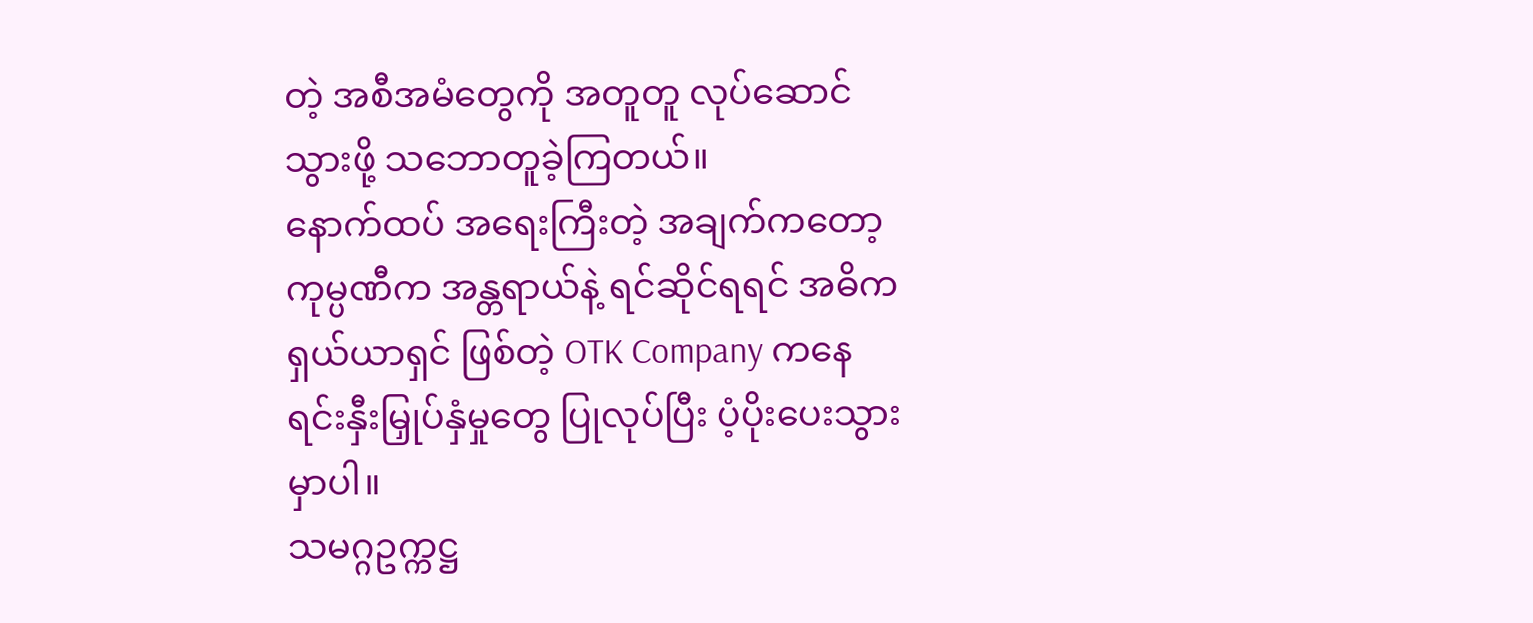တဲ့ အစီအမံတွေကို အတူတူ လုပ်ဆောင်သွားဖို့ သဘောတူခဲ့ကြတယ်။
နောက်ထပ် အရေးကြီးတဲ့ အချက်ကတော့ ကုမ္ပဏီက အန္တရာယ်နဲ့ ရင်ဆိုင်ရရင် အဓိက ရှယ်ယာရှင် ဖြစ်တဲ့ OTK Company ကနေ ရင်းနှီးမြှုပ်နှံမှုတွေ ပြုလုပ်ပြီး ပံ့ပိုးပေးသွားမှာပါ။
သမဂ္ဂဥက္ကဋ္ဌ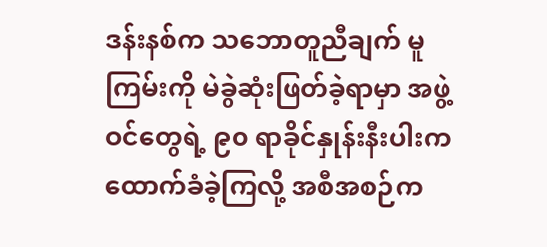ဒန်းနစ်က သဘောတူညီချက် မူကြမ်းကို မဲခွဲဆုံးဖြတ်ခဲ့ရာမှာ အဖွဲ့ဝင်တွေရဲ့ ၉၀ ရာခိုင်နှုန်းနီးပါးက ထောက်ခံခဲ့ကြလို့ အစီအစဉ်က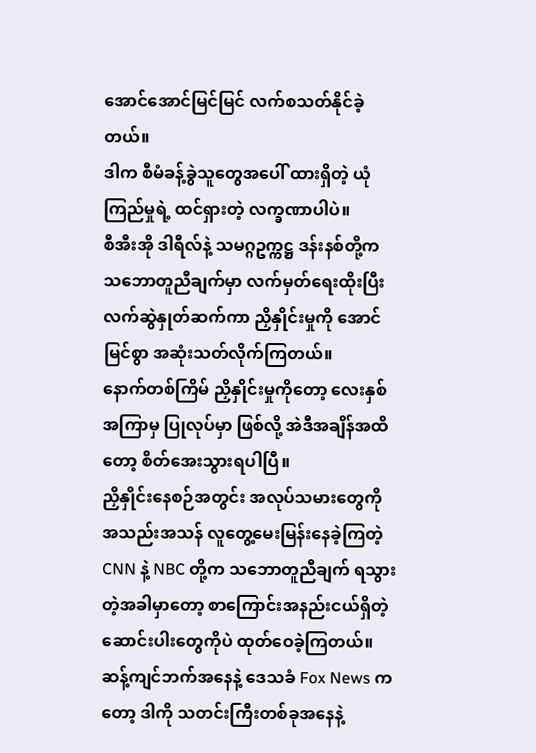အောင်အောင်မြင်မြင် လက်စသတ်နိုင်ခဲ့တယ်။
ဒါက စီမံခန့်ခွဲသူတွေအပေါ် ထားရှိတဲ့ ယုံကြည်မှုရဲ့ ထင်ရှားတဲ့ လက္ခဏာပါပဲ။
စီအီးအို ဒါရီလ်နဲ့ သမဂ္ဂဥက္ကဋ္ဌ ဒန်းနစ်တို့က သဘောတူညီချက်မှာ လက်မှတ်ရေးထိုးပြီး လက်ဆွဲနှုတ်ဆက်ကာ ညှိနှိုင်းမှုကို အောင်မြင်စွာ အဆုံးသတ်လိုက်ကြတယ်။
နောက်တစ်ကြိမ် ညှိနှိုင်းမှုကိုတော့ လေးနှစ်အကြာမှ ပြုလုပ်မှာ ဖြစ်လို့ အဲဒီအချိန်အထိတော့ စိတ်အေးသွားရပါပြီ။
ညှိနှိုင်းနေစဉ်အတွင်း အလုပ်သမားတွေကို အသည်းအသန် လူတွေ့မေးမြန်းနေခဲ့ကြတဲ့ CNN နဲ့ NBC တို့က သဘောတူညီချက် ရသွားတဲ့အခါမှာတော့ စာကြောင်းအနည်းငယ်ရှိတဲ့ ဆောင်းပါးတွေကိုပဲ ထုတ်ဝေခဲ့ကြတယ်။
ဆန့်ကျင်ဘက်အနေနဲ့ ဒေသခံ Fox News ကတော့ ဒါကို သတင်းကြီးတစ်ခုအနေနဲ့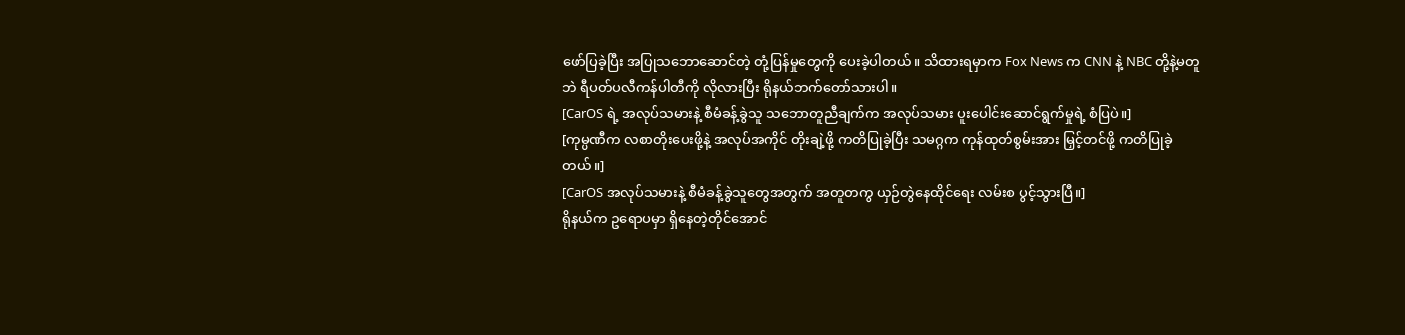ဖော်ပြခဲ့ပြီး အပြုသဘောဆောင်တဲ့ တုံ့ပြန်မှုတွေကို ပေးခဲ့ပါတယ်။ သိထားရမှာက Fox News က CNN နဲ့ NBC တို့နဲ့မတူဘဲ ရီပတ်ပလီကန်ပါတီကို လိုလားပြီး ရိုနယ်ဘက်တော်သားပါ။
[CarOS ရဲ့ အလုပ်သမားနဲ့ စီမံခန့်ခွဲသူ သဘောတူညီချက်က အလုပ်သမား ပူးပေါင်းဆောင်ရွက်မှုရဲ့ စံပြပဲ။]
[ကုမ္ပဏီက လစာတိုးပေးဖို့နဲ့ အလုပ်အကိုင် တိုးချဲ့ဖို့ ကတိပြုခဲ့ပြီး သမဂ္ဂက ကုန်ထုတ်စွမ်းအား မြှင့်တင်ဖို့ ကတိပြုခဲ့တယ်။]
[CarOS အလုပ်သမားနဲ့ စီမံခန့်ခွဲသူတွေအတွက် အတူတကွ ယှဉ်တွဲနေထိုင်ရေး လမ်းစ ပွင့်သွားပြီ။]
ရိုနယ်က ဥရောပမှာ ရှိနေတဲ့တိုင်အောင်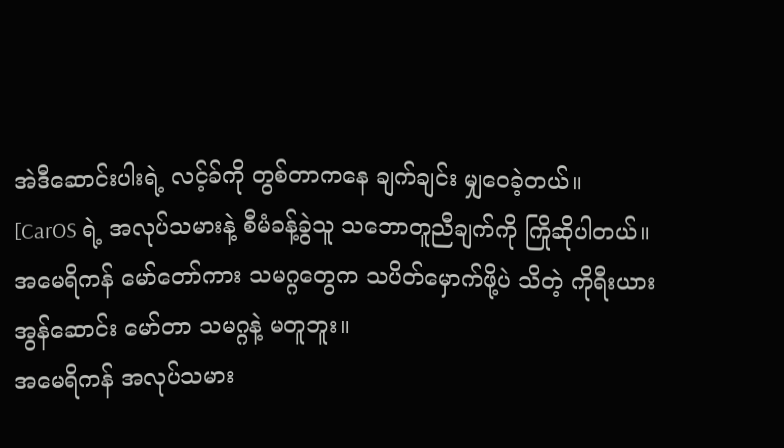အဲဒီဆောင်းပါးရဲ့ လင့်ခ်ကို တွစ်တာကနေ ချက်ချင်း မျှဝေခဲ့တယ်။
[CarOS ရဲ့ အလုပ်သမားနဲ့ စီမံခန့်ခွဲသူ သဘောတူညီချက်ကို ကြိုဆိုပါတယ်။
အမေရိကန် မော်တော်ကား သမဂ္ဂတွေက သပိတ်မှောက်ဖို့ပဲ သိတဲ့ ကိုရီးယား အွန်ဆောင်း မော်တာ သမဂ္ဂနဲ့ မတူဘူး။
အမေရိကန် အလုပ်သမား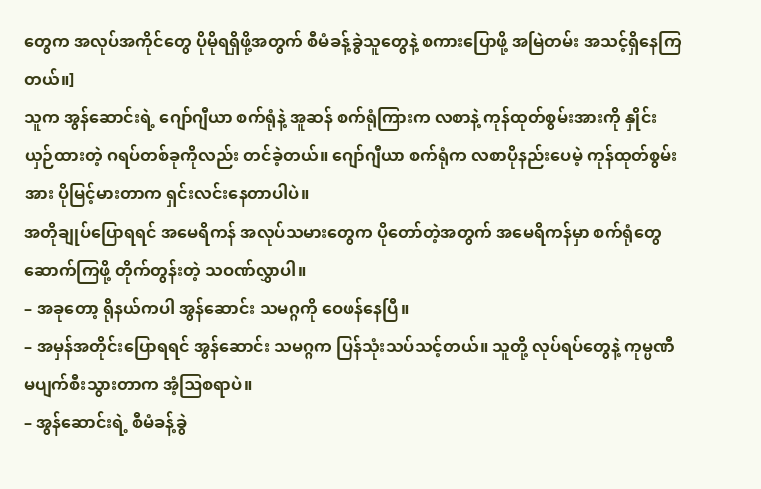တွေက အလုပ်အကိုင်တွေ ပိုမိုရရှိဖို့အတွက် စီမံခန့်ခွဲသူတွေနဲ့ စကားပြောဖို့ အမြဲတမ်း အသင့်ရှိနေကြတယ်။]
သူက အွန်ဆောင်းရဲ့ ဂျော်ဂျီယာ စက်ရုံနဲ့ အူဆန် စက်ရုံကြားက လစာနဲ့ ကုန်ထုတ်စွမ်းအားကို နှိုင်းယှဉ်ထားတဲ့ ဂရပ်တစ်ခုကိုလည်း တင်ခဲ့တယ်။ ဂျော်ဂျီယာ စက်ရုံက လစာပိုနည်းပေမဲ့ ကုန်ထုတ်စွမ်းအား ပိုမြင့်မားတာက ရှင်းလင်းနေတာပါပဲ။
အတိုချုပ်ပြောရရင် အမေရိကန် အလုပ်သမားတွေက ပိုတော်တဲ့အတွက် အမေရိကန်မှာ စက်ရုံတွေ ဆောက်ကြဖို့ တိုက်တွန်းတဲ့ သဝဏ်လွှာပါ။
– အခုတော့ ရိုနယ်ကပါ အွန်ဆောင်း သမဂ္ဂကို ဝေဖန်နေပြီ။
– အမှန်အတိုင်းပြောရရင် အွန်ဆောင်း သမဂ္ဂက ပြန်သုံးသပ်သင့်တယ်။ သူတို့ လုပ်ရပ်တွေနဲ့ ကုမ္ပဏီ မပျက်စီးသွားတာက အံ့ဩစရာပဲ။
– အွန်ဆောင်းရဲ့ စီမံခန့်ခွဲ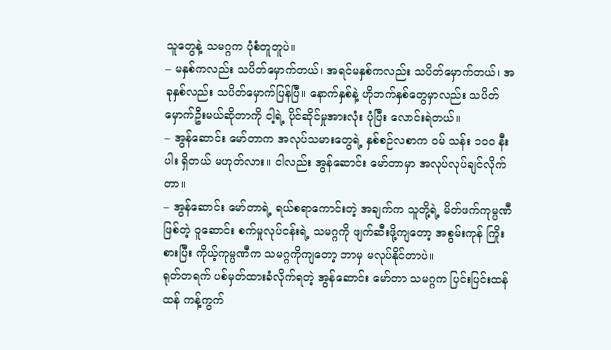သူတွေနဲ့ သမဂ္ဂက ပုံစံတူတူပဲ။
– မနှစ်ကလည်း သပိတ်မှောက်တယ်၊ အရင်မနှစ်ကလည်း သပိတ်မှောက်တယ်၊ အခုနှစ်လည်း သပိတ်မှောက်ပြန်ပြီ။ နောက်နှစ်နဲ့ ဟိုဘက်နှစ်တွေမှာလည်း သပိတ်မှောက်ဦးမယ်ဆိုတာကို ငါ့ရဲ့ ပိုင်ဆိုင်မှုအားလုံး ပုံပြီး လောင်းရဲတယ်။
– အွန်ဆောင်း မော်တာက အလုပ်သမားတွေရဲ့ နှစ်စဉ်လစာက ဝမ် သန်း ၁၀၀ နီးပါး ရှိတယ် မဟုတ်လား။ ငါလည်း အွန်ဆောင်း မော်တာမှာ အလုပ်လုပ်ချင်လိုက်တာ။
– အွန်ဆောင်း မော်တာရဲ့ ရယ်စရာကောင်းတဲ့ အချက်က သူတို့ရဲ့ မိတ်ဖက်ကုမ္ပဏီဖြစ်တဲ့ ဝူဆောင်း စက်မှုလုပ်ငန်းရဲ့ သမဂ္ဂကို ဖျက်ဆီးဖို့ကျတော့ အစွမ်းကုန် ကြိုးစားပြီး ကိုယ့်ကုမ္ပဏီက သမဂ္ဂကိုကျတော့ ဘာမှ မလုပ်နိုင်တာပဲ။
ရုတ်တရက် ပစ်မှတ်ထားခံလိုက်ရတဲ့ အွန်ဆောင်း မော်တာ သမဂ္ဂက ပြင်းပြင်းထန်ထန် ကန့်ကွက်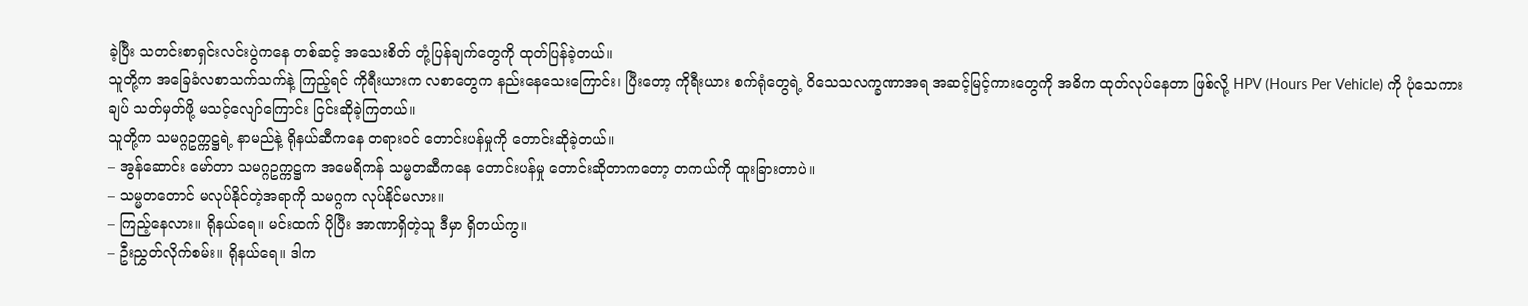ခဲ့ပြီး သတင်းစာရှင်းလင်းပွဲကနေ တစ်ဆင့် အသေးစိတ် တုံ့ပြန်ချက်တွေကို ထုတ်ပြန်ခဲ့တယ်။
သူတို့က အခြေခံလစာသက်သက်နဲ့ ကြည့်ရင် ကိုရီးယားက လစာတွေက နည်းနေသေးကြောင်း၊ ပြီးတော့ ကိုရီးယား စက်ရုံတွေရဲ့ ဝိသေသလက္ခဏာအရ အဆင့်မြင့်ကားတွေကို အဓိက ထုတ်လုပ်နေတာ ဖြစ်လို့ HPV (Hours Per Vehicle) ကို ပုံသေကားချပ် သတ်မှတ်ဖို့ မသင့်လျော်ကြောင်း ငြင်းဆိုခဲ့ကြတယ်။
သူတို့က သမဂ္ဂဥက္ကဋ္ဌရဲ့ နာမည်နဲ့ ရိုနယ်ဆီကနေ တရားဝင် တောင်းပန်မှုကို တောင်းဆိုခဲ့တယ်။
– အွန်ဆောင်း မော်တာ သမဂ္ဂဥက္ကဋ္ဌက အမေရိကန် သမ္မတဆီကနေ တောင်းပန်မှု တောင်းဆိုတာကတော့ တကယ်ကို ထူးခြားတာပဲ။
– သမ္မတတောင် မလုပ်နိုင်တဲ့အရာကို သမဂ္ဂက လုပ်နိုင်မလား။
– ကြည့်နေလား။ ရိုနယ်ရေ။ မင်းထက် ပိုပြီး အာဏာရှိတဲ့သူ ဒီမှာ ရှိတယ်ကွ။
– ဦးညွှတ်လိုက်စမ်း။ ရိုနယ်ရေ။ ဒါက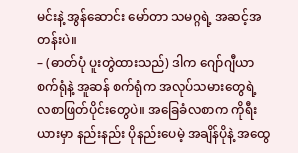မင်းနဲ့ အွန်ဆောင်း မော်တာ သမဂ္ဂရဲ့ အဆင့်အတန်းပဲ။
– (ဓာတ်ပုံ ပူးတွဲထားသည်) ဒါက ဂျော်ဂျီယာ စက်ရုံနဲ့ အူဆန် စက်ရုံက အလုပ်သမားတွေရဲ့ လစာဖြတ်ပိုင်းတွေပဲ။ အခြေခံလစာက ကိုရီးယားမှာ နည်းနည်း ပိုနည်းပေမဲ့ အချိန်ပိုနဲ့ အထွေ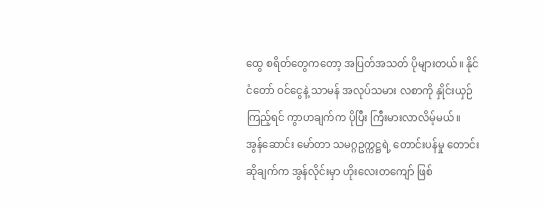ထွေ စရိတ်တွေကတော့ အပြတ်အသတ် ပိုများတယ်။ နိုင်ငံတော် ဝင်ငွေနဲ့ သာမန် အလုပ်သမား လစာကို နှိုင်းယှဉ်ကြည့်ရင် ကွာဟချက်က ပိုပြီး ကြီးမားလာလိမ့်မယ်။
အွန်ဆောင်း မော်တာ သမဂ္ဂဥက္ကဋ္ဌရဲ့ တောင်းပန်မှု တောင်းဆိုချက်က အွန်လိုင်းမှာ ဟိုးလေးတကျော် ဖြစ်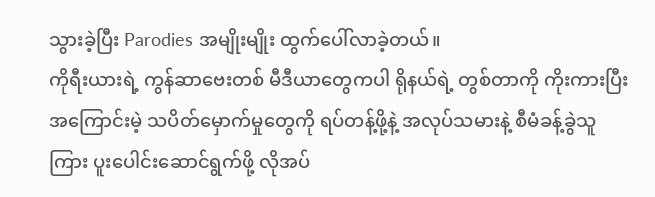သွားခဲ့ပြီး Parodies အမျိုးမျိုး ထွက်ပေါ်လာခဲ့တယ်။
ကိုရီးယားရဲ့ ကွန်ဆာဗေးတစ် မီဒီယာတွေကပါ ရိုနယ်ရဲ့ တွစ်တာကို ကိုးကားပြီး အကြောင်းမဲ့ သပိတ်မှောက်မှုတွေကို ရပ်တန့်ဖို့နဲ့ အလုပ်သမားနဲ့ စီမံခန့်ခွဲသူကြား ပူးပေါင်းဆောင်ရွက်ဖို့ လိုအပ်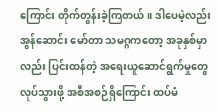ကြောင်း တိုက်တွန်းခဲ့ကြတယ်။ ဒါပေမဲ့လည်း အွန်ဆောင်း မော်တာ သမဂ္ဂကတော့ အခုနှစ်မှာလည်း ပြင်းထန်တဲ့ အရေးယူဆောင်ရွက်မှုတွေ လုပ်သွားဖို့ အစီအစဉ်ရှိကြောင်း ထပ်မံ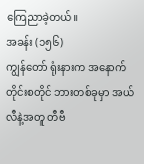ကြေညာခဲ့တယ်။
အခန်း (၁၅၆)
ကျွန်တော် ရုံးနားက အနောက်တိုင်းစတိုင် ဘားတစ်ခုမှာ အယ်လီနဲ့အတူ တီဗီ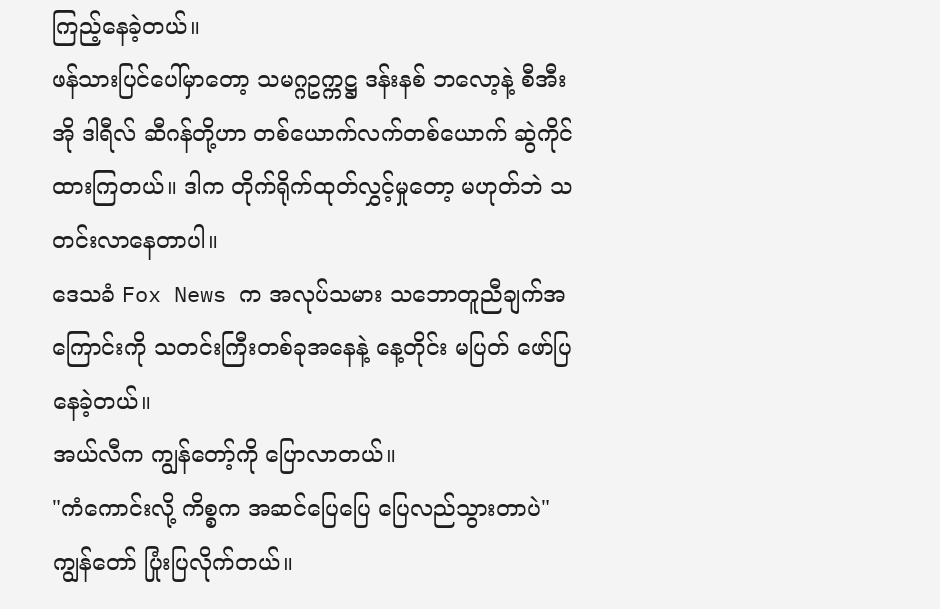ကြည့်နေခဲ့တယ်။
ဖန်သားပြင်ပေါ်မှာတော့ သမဂ္ဂဥက္ကဋ္ဌ ဒန်းနစ် ဘလော့နဲ့ စီအီးအို ဒါရီလ် ဆီဂန်တို့ဟာ တစ်ယောက်လက်တစ်ယောက် ဆွဲကိုင်ထားကြတယ်။ ဒါက တိုက်ရိုက်ထုတ်လွှင့်မှုတော့ မဟုတ်ဘဲ သတင်းလာနေတာပါ။
ဒေသခံ Fox News က အလုပ်သမား သဘောတူညီချက်အကြောင်းကို သတင်းကြီးတစ်ခုအနေနဲ့ နေ့တိုင်း မပြတ် ဖော်ပြနေခဲ့တယ်။
အယ်လီက ကျွန်တော့်ကို ပြောလာတယ်။
"ကံကောင်းလို့ ကိစ္စက အဆင်ပြေပြေ ပြေလည်သွားတာပဲ"
ကျွန်တော် ပြုံးပြလိုက်တယ်။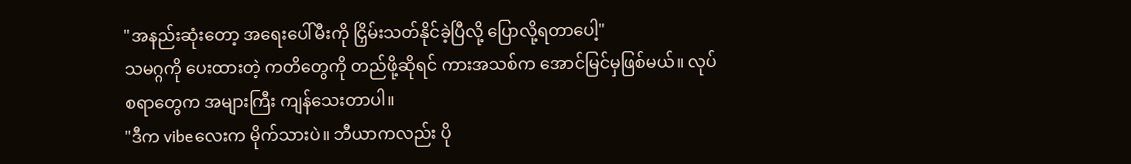"အနည်းဆုံးတော့ အရေးပေါ်မီးကို ငြှိမ်းသတ်နိုင်ခဲ့ပြီလို့ ပြောလို့ရတာပေါ့"
သမဂ္ဂကို ပေးထားတဲ့ ကတိတွေကို တည်ဖို့ဆိုရင် ကားအသစ်က အောင်မြင်မှဖြစ်မယ်။ လုပ်စရာတွေက အများကြီး ကျန်သေးတာပါ။
"ဒီက vibeလေးက မိုက်သားပဲ။ ဘီယာကလည်း ပို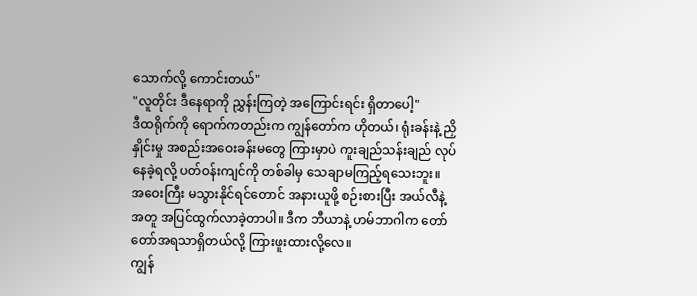သောက်လို့ ကောင်းတယ်"
"လူတိုင်း ဒီနေရာကို ညွှန်းကြတဲ့ အကြောင်းရင်း ရှိတာပေါ့"
ဒီထရိုက်ကို ရောက်ကတည်းက ကျွန်တော်က ဟိုတယ်၊ ရုံးခန်းနဲ့ ညှိနှိုင်းမှု အစည်းအဝေးခန်းမတွေ ကြားမှာပဲ ကူးချည်သန်းချည် လုပ်နေခဲ့ရလို့ ပတ်ဝန်းကျင်ကို တစ်ခါမှ သေချာမကြည့်ရသေးဘူး။
အဝေးကြီး မသွားနိုင်ရင်တောင် အနားယူဖို့ စဉ်းစားပြီး အယ်လီနဲ့အတူ အပြင်ထွက်လာခဲ့တာပါ။ ဒီက ဘီယာနဲ့ ဟမ်ဘာဂါက တော်တော်အရသာရှိတယ်လို့ ကြားဖူးထားလို့လေ။
ကျွန်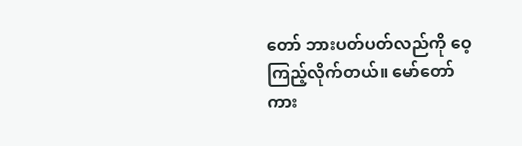တော် ဘားပတ်ပတ်လည်ကို ဝေ့ကြည့်လိုက်တယ်။ မော်တော်ကား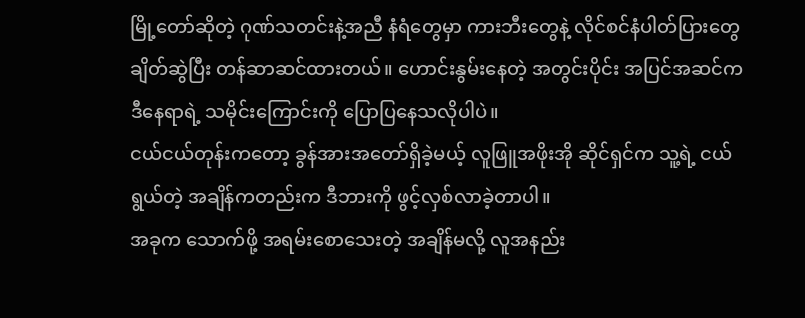မြို့တော်ဆိုတဲ့ ဂုဏ်သတင်းနဲ့အညီ နံရံတွေမှာ ကားဘီးတွေနဲ့ လိုင်စင်နံပါတ်ပြားတွေ ချိတ်ဆွဲပြီး တန်ဆာဆင်ထားတယ်။ ဟောင်းနွမ်းနေတဲ့ အတွင်းပိုင်း အပြင်အဆင်က ဒီနေရာရဲ့ သမိုင်းကြောင်းကို ပြောပြနေသလိုပါပဲ။
ငယ်ငယ်တုန်းကတော့ ခွန်အားအတော်ရှိခဲ့မယ့် လူဖြူအဖိုးအို ဆိုင်ရှင်က သူ့ရဲ့ ငယ်ရွယ်တဲ့ အချိန်ကတည်းက ဒီဘားကို ဖွင့်လှစ်လာခဲ့တာပါ။
အခုက သောက်ဖို့ အရမ်းစောသေးတဲ့ အချိန်မလို့ လူအနည်း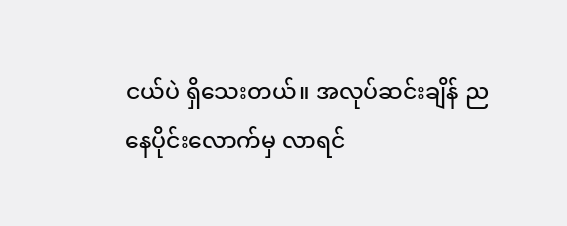ငယ်ပဲ ရှိသေးတယ်။ အလုပ်ဆင်းချိန် ညနေပိုင်းလောက်မှ လာရင်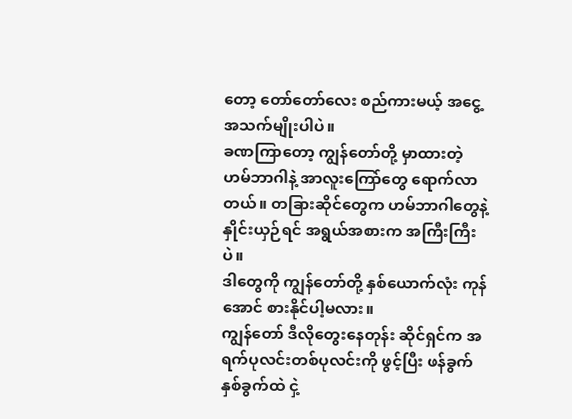တော့ တော်တော်လေး စည်ကားမယ့် အငွေ့အသက်မျိုးပါပဲ။
ခဏကြာတော့ ကျွန်တော်တို့ မှာထားတဲ့ ဟမ်ဘာဂါနဲ့ အာလူးကြော်တွေ ရောက်လာတယ်။ တခြားဆိုင်တွေက ဟမ်ဘာဂါတွေနဲ့ နှိုင်းယှဉ်ရင် အရွယ်အစားက အကြီးကြီးပဲ။
ဒါတွေကို ကျွန်တော်တို့ နှစ်ယောက်လုံး ကုန်အောင် စားနိုင်ပါ့မလား။
ကျွန်တော် ဒီလိုတွေးနေတုန်း ဆိုင်ရှင်က အရက်ပုလင်းတစ်ပုလင်းကို ဖွင့်ပြီး ဖန်ခွက်နှစ်ခွက်ထဲ ငှဲ့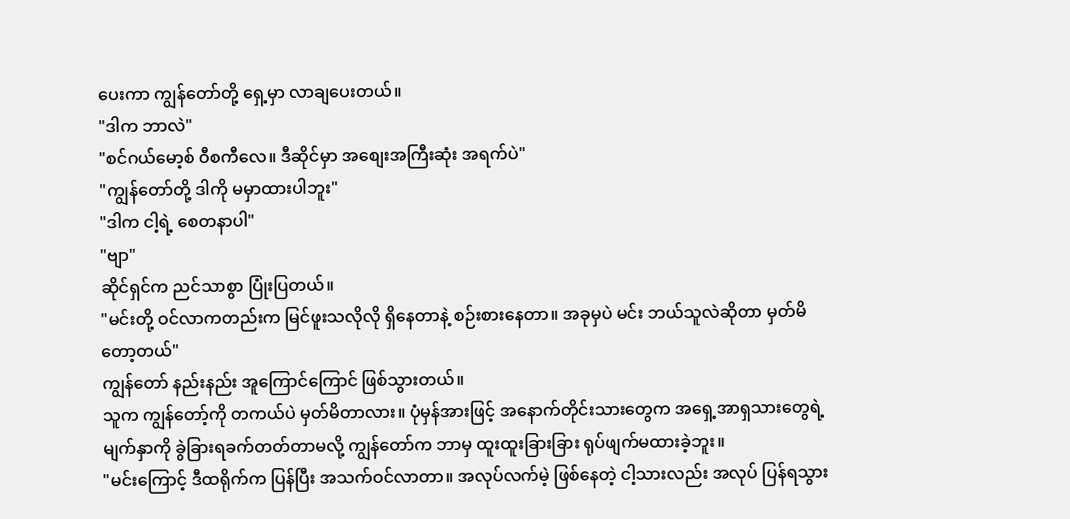ပေးကာ ကျွန်တော်တို့ ရှေ့မှာ လာချပေးတယ်။
"ဒါက ဘာလဲ"
"စင်ဂယ်မော့စ် ဝီစကီလေ။ ဒီဆိုင်မှာ အစျေးအကြီးဆုံး အရက်ပဲ"
"ကျွန်တော်တို့ ဒါကို မမှာထားပါဘူး"
"ဒါက ငါ့ရဲ့ စေတနာပါ"
"ဗျာ"
ဆိုင်ရှင်က ညင်သာစွာ ပြုံးပြတယ်။
"မင်းတို့ ဝင်လာကတည်းက မြင်ဖူးသလိုလို ရှိနေတာနဲ့ စဉ်းစားနေတာ။ အခုမှပဲ မင်း ဘယ်သူလဲဆိုတာ မှတ်မိတော့တယ်"
ကျွန်တော် နည်းနည်း အူကြောင်ကြောင် ဖြစ်သွားတယ်။
သူက ကျွန်တော့်ကို တကယ်ပဲ မှတ်မိတာလား။ ပုံမှန်အားဖြင့် အနောက်တိုင်းသားတွေက အရှေ့အာရှသားတွေရဲ့ မျက်နှာကို ခွဲခြားရခက်တတ်တာမလို့ ကျွန်တော်က ဘာမှ ထူးထူးခြားခြား ရုပ်ဖျက်မထားခဲ့ဘူး။
"မင်းကြောင့် ဒီထရိုက်က ပြန်ပြီး အသက်ဝင်လာတာ။ အလုပ်လက်မဲ့ ဖြစ်နေတဲ့ ငါ့သားလည်း အလုပ် ပြန်ရသွား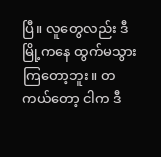ပြီ။ လူတွေလည်း ဒီမြို့ကနေ ထွက်မသွားကြတော့ဘူး။ တကယ်တော့ ငါက ဒီ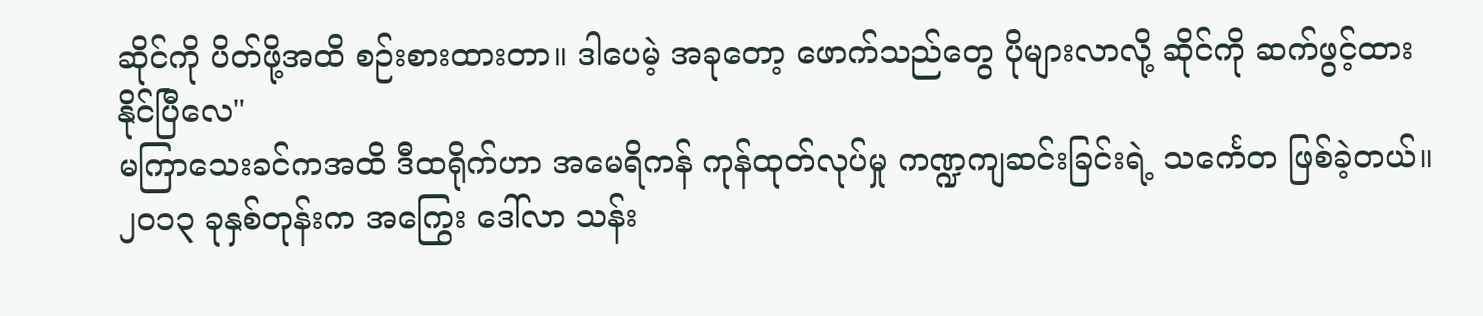ဆိုင်ကို ပိတ်ဖို့အထိ စဉ်းစားထားတာ။ ဒါပေမဲ့ အခုတော့ ဖောက်သည်တွေ ပိုများလာလို့ ဆိုင်ကို ဆက်ဖွင့်ထားနိုင်ပြီလေ"
မကြာသေးခင်ကအထိ ဒီထရိုက်ဟာ အမေရိကန် ကုန်ထုတ်လုပ်မှု ကဏ္ဍကျဆင်းခြင်းရဲ့ သင်္ကေတ ဖြစ်ခဲ့တယ်။ ၂၀၁၃ ခုနှစ်တုန်းက အကြွေး ဒေါ်လာ သန်း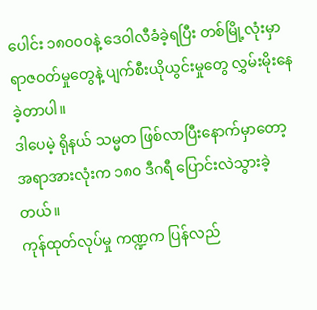ပေါင်း ၁၈၀၀၀နဲ့ ဒေဝါလီခံခဲ့ရပြီး တစ်မြို့လုံးမှာ ရာဇဝတ်မှုတွေနဲ့ ပျက်စီးယိုယွင်းမှုတွေ လွှမ်းမိုးနေခဲ့တာပါ။
ဒါပေမဲ့ ရိုနယ် သမ္မတ ဖြစ်လာပြီးနောက်မှာတော့ အရာအားလုံးက ၁၈၀ ဒီဂရီ ပြောင်းလဲသွားခဲ့တယ်။
ကုန်ထုတ်လုပ်မှု ကဏ္ဍက ပြန်လည်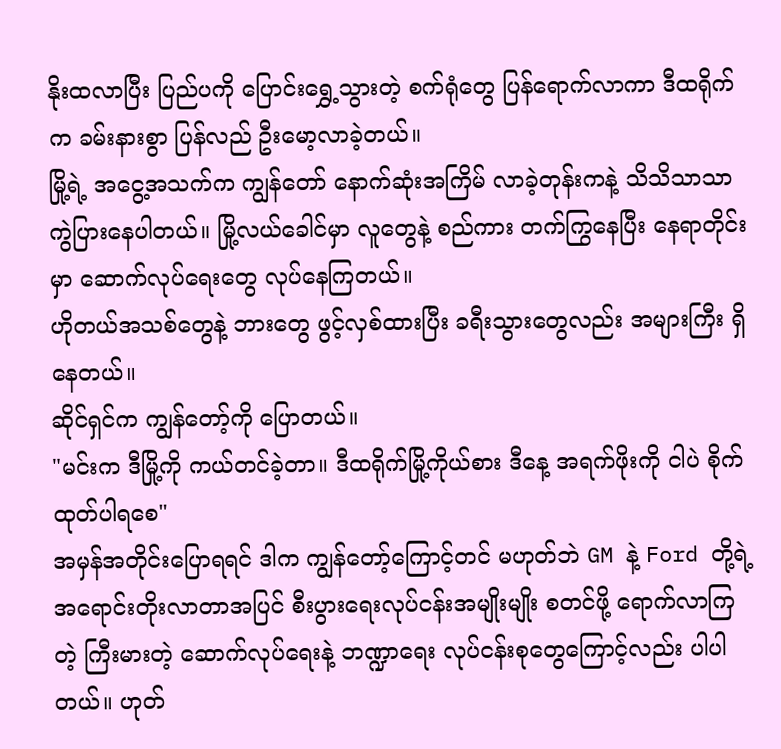နိုးထလာပြီး ပြည်ပကို ပြောင်းရွှေ့သွားတဲ့ စက်ရုံတွေ ပြန်ရောက်လာကာ ဒီထရိုက်က ခမ်းနားစွာ ပြန်လည် ဦးမော့လာခဲ့တယ်။
မြို့ရဲ့ အငွေ့အသက်က ကျွန်တော် နောက်ဆုံးအကြိမ် လာခဲ့တုန်းကနဲ့ သိသိသာသာ ကွဲပြားနေပါတယ်။ မြို့လယ်ခေါင်မှာ လူတွေနဲ့ စည်ကား တက်ကြွနေပြီး နေရာတိုင်းမှာ ဆောက်လုပ်ရေးတွေ လုပ်နေကြတယ်။
ဟိုတယ်အသစ်တွေနဲ့ ဘားတွေ ဖွင့်လှစ်ထားပြီး ခရီးသွားတွေလည်း အများကြီး ရှိနေတယ်။
ဆိုင်ရှင်က ကျွန်တော့်ကို ပြောတယ်။
"မင်းက ဒီမြို့ကို ကယ်တင်ခဲ့တာ။ ဒီထရိုက်မြို့ကိုယ်စား ဒီနေ့ အရက်ဖိုးကို ငါပဲ စိုက်ထုတ်ပါရစေ"
အမှန်အတိုင်းပြောရရင် ဒါက ကျွန်တော့်ကြောင့်တင် မဟုတ်ဘဲ GM နဲ့ Ford တို့ရဲ့ အရောင်းတိုးလာတာအပြင် စီးပွားရေးလုပ်ငန်းအမျိုးမျိုး စတင်ဖို့ ရောက်လာကြတဲ့ ကြီးမားတဲ့ ဆောက်လုပ်ရေးနဲ့ ဘဏ္ဍာရေး လုပ်ငန်းစုတွေကြောင့်လည်း ပါပါတယ်။ ဟုတ်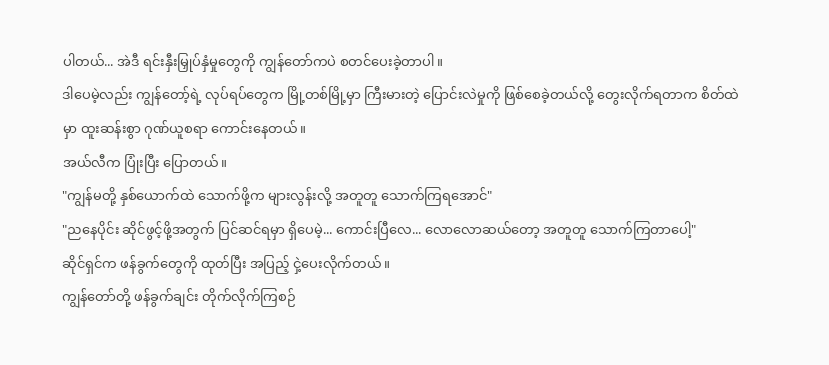ပါတယ်... အဲဒီ ရင်းနှီးမြှုပ်နှံမှုတွေကို ကျွန်တော်ကပဲ စတင်ပေးခဲ့တာပါ။
ဒါပေမဲ့လည်း ကျွန်တော့်ရဲ့ လုပ်ရပ်တွေက မြို့တစ်မြို့မှာ ကြီးမားတဲ့ ပြောင်းလဲမှုကို ဖြစ်စေခဲ့တယ်လို့ တွေးလိုက်ရတာက စိတ်ထဲမှာ ထူးဆန်းစွာ ဂုဏ်ယူစရာ ကောင်းနေတယ်။
အယ်လီက ပြုံးပြီး ပြောတယ်။
"ကျွန်မတို့ နှစ်ယောက်ထဲ သောက်ဖို့က များလွန်းလို့ အတူတူ သောက်ကြရအောင်"
"ညနေပိုင်း ဆိုင်ဖွင့်ဖို့အတွက် ပြင်ဆင်ရမှာ ရှိပေမဲ့... ကောင်းပြီလေ... လောလောဆယ်တော့ အတူတူ သောက်ကြတာပေါ့"
ဆိုင်ရှင်က ဖန်ခွက်တွေကို ထုတ်ပြီး အပြည့် ငှဲ့ပေးလိုက်တယ်။
ကျွန်တော်တို့ ဖန်ခွက်ချင်း တိုက်လိုက်ကြစဉ်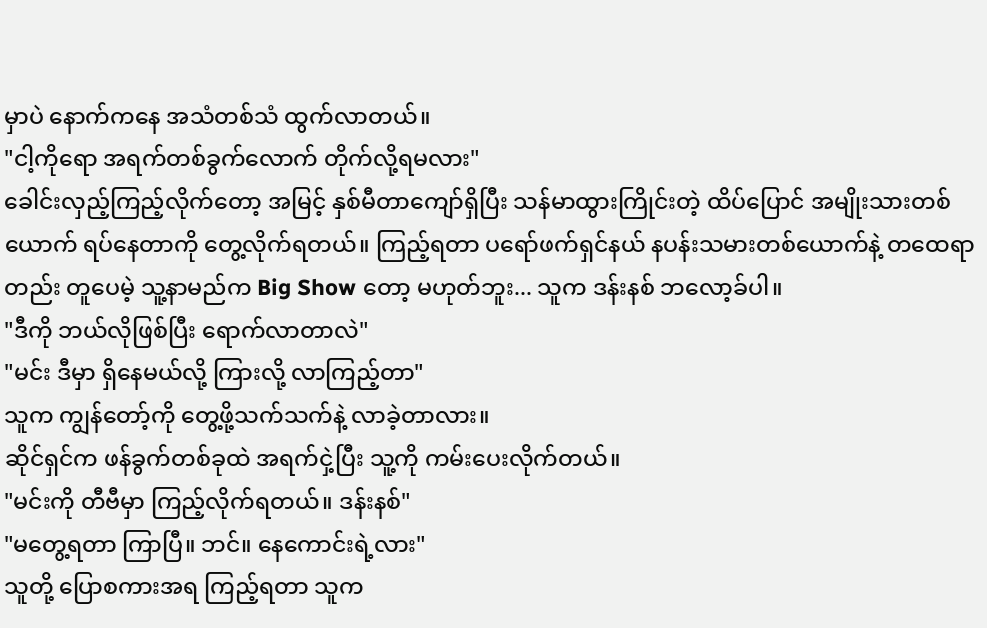မှာပဲ နောက်ကနေ အသံတစ်သံ ထွက်လာတယ်။
"ငါ့ကိုရော အရက်တစ်ခွက်လောက် တိုက်လို့ရမလား"
ခေါင်းလှည့်ကြည့်လိုက်တော့ အမြင့် နှစ်မီတာကျော်ရှိပြီး သန်မာထွားကြိုင်းတဲ့ ထိပ်ပြောင် အမျိုးသားတစ်ယောက် ရပ်နေတာကို တွေ့လိုက်ရတယ်။ ကြည့်ရတာ ပရော်ဖက်ရှင်နယ် နပန်းသမားတစ်ယောက်နဲ့ တထေရာတည်း တူပေမဲ့ သူ့နာမည်က Big Show တော့ မဟုတ်ဘူး... သူက ဒန်းနစ် ဘလော့ခ်ပါ။
"ဒီကို ဘယ်လိုဖြစ်ပြီး ရောက်လာတာလဲ"
"မင်း ဒီမှာ ရှိနေမယ်လို့ ကြားလို့ လာကြည့်တာ"
သူက ကျွန်တော့်ကို တွေ့ဖို့သက်သက်နဲ့ လာခဲ့တာလား။
ဆိုင်ရှင်က ဖန်ခွက်တစ်ခုထဲ အရက်ငှဲ့ပြီး သူ့ကို ကမ်းပေးလိုက်တယ်။
"မင်းကို တီဗီမှာ ကြည့်လိုက်ရတယ်။ ဒန်းနစ်"
"မတွေ့ရတာ ကြာပြီ။ ဘင်။ နေကောင်းရဲ့လား"
သူတို့ ပြောစကားအရ ကြည့်ရတာ သူက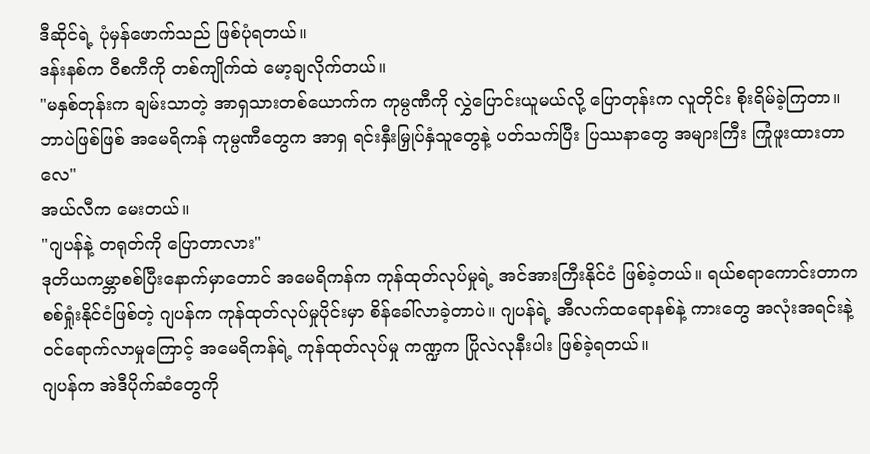ဒီဆိုင်ရဲ့ ပုံမှန်ဖောက်သည် ဖြစ်ပုံရတယ်။
ဒန်းနစ်က ဝီစကီကို တစ်ကျိုက်ထဲ မော့ချလိုက်တယ်။
"မနှစ်တုန်းက ချမ်းသာတဲ့ အာရှသားတစ်ယောက်က ကုမ္ပဏီကို လွှဲပြောင်းယူမယ်လို့ ပြောတုန်းက လူတိုင်း စိုးရိမ်ခဲ့ကြတာ။ ဘာပဲဖြစ်ဖြစ် အမေရိကန် ကုမ္ပဏီတွေက အာရှ ရင်းနှီးမြှုပ်နှံသူတွေနဲ့ ပတ်သက်ပြီး ပြဿနာတွေ အများကြီး ကြုံဖူးထားတာလေ"
အယ်လီက မေးတယ်။
"ဂျပန်နဲ့ တရုတ်ကို ပြောတာလား"
ဒုတိယကမ္ဘာစစ်ပြီးနောက်မှာတောင် အမေရိကန်က ကုန်ထုတ်လုပ်မှုရဲ့ အင်အားကြီးနိုင်ငံ ဖြစ်ခဲ့တယ်။ ရယ်စရာကောင်းတာက စစ်ရှုံးနိုင်ငံဖြစ်တဲ့ ဂျပန်က ကုန်ထုတ်လုပ်မှုပိုင်းမှာ စိန်ခေါ်လာခဲ့တာပဲ။ ဂျပန်ရဲ့ အီလက်ထရောနစ်နဲ့ ကားတွေ အလုံးအရင်းနဲ့ ဝင်ရောက်လာမှုကြောင့် အမေရိကန်ရဲ့ ကုန်ထုတ်လုပ်မှု ကဏ္ဍက ပြိုလဲလုနီးပါး ဖြစ်ခဲ့ရတယ်။
ဂျပန်က အဲဒီပိုက်ဆံတွေကို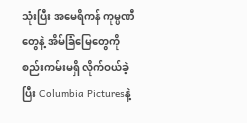သုံးပြီး အမေရိကန် ကုမ္ပဏီတွေနဲ့ အိမ်ခြံမြေတွေကို စည်းကမ်းမရှိ လိုက်ဝယ်ခဲ့ပြီး Columbia Picturesနဲ့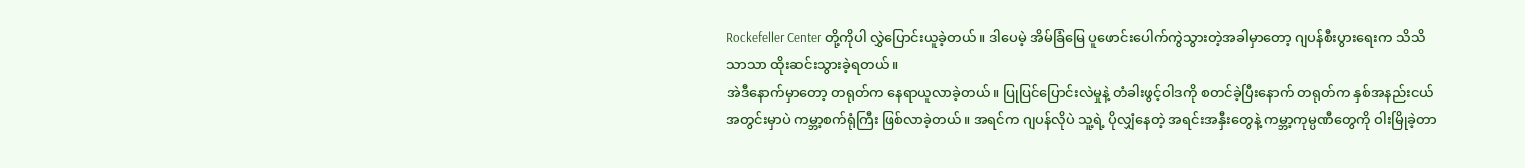Rockefeller Center တို့ကိုပါ လွှဲပြောင်းယူခဲ့တယ်။ ဒါပေမဲ့ အိမ်ခြံမြေ ပူဖောင်းပေါက်ကွဲသွားတဲ့အခါမှာတော့ ဂျပန်စီးပွားရေးက သိသိသာသာ ထိုးဆင်းသွားခဲ့ရတယ်။
အဲဒီနောက်မှာတော့ တရုတ်က နေရာယူလာခဲ့တယ်။ ပြုပြင်ပြောင်းလဲမှုနဲ့ တံခါးဖွင့်ဝါဒကို စတင်ခဲ့ပြီးနောက် တရုတ်က နှစ်အနည်းငယ်အတွင်းမှာပဲ ကမ္ဘာ့စက်ရုံကြီး ဖြစ်လာခဲ့တယ်။ အရင်က ဂျပန်လိုပဲ သူ့ရဲ့ ပိုလျှံနေတဲ့ အရင်းအနှီးတွေနဲ့ ကမ္ဘာ့ကုမ္ပဏီတွေကို ဝါးမြိုခဲ့တာ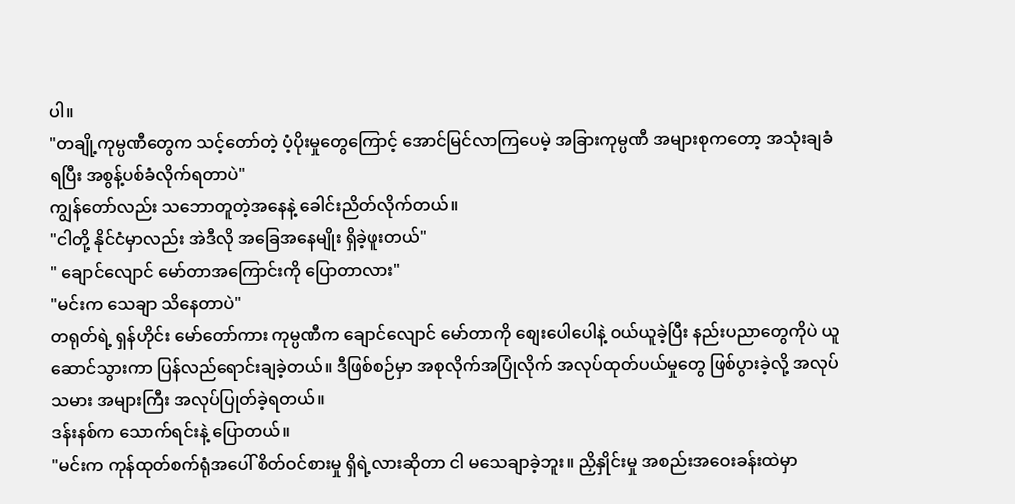ပါ။
"တချို့ကုမ္ပဏီတွေက သင့်တော်တဲ့ ပံ့ပိုးမှုတွေကြောင့် အောင်မြင်လာကြပေမဲ့ အခြားကုမ္ပဏီ အများစုကတော့ အသုံးချခံရပြီး အစွန့်ပစ်ခံလိုက်ရတာပဲ"
ကျွန်တော်လည်း သဘောတူတဲ့အနေနဲ့ ခေါင်းညိတ်လိုက်တယ်။
"ငါတို့ နိုင်ငံမှာလည်း အဲဒီလို အခြေအနေမျိုး ရှိခဲ့ဖူးတယ်"
" ချောင်လျောင် မော်တာအကြောင်းကို ပြောတာလား"
"မင်းက သေချာ သိနေတာပဲ"
တရုတ်ရဲ့ ရှန်ဟိုင်း မော်တော်ကား ကုမ္ပဏီက ချောင်လျောင် မော်တာကို စျေးပေါပေါနဲ့ ဝယ်ယူခဲ့ပြီး နည်းပညာတွေကိုပဲ ယူဆောင်သွားကာ ပြန်လည်ရောင်းချခဲ့တယ်။ ဒီဖြစ်စဉ်မှာ အစုလိုက်အပြုံလိုက် အလုပ်ထုတ်ပယ်မှုတွေ ဖြစ်ပွားခဲ့လို့ အလုပ်သမား အများကြီး အလုပ်ပြုတ်ခဲ့ရတယ်။
ဒန်းနစ်က သောက်ရင်းနဲ့ ပြောတယ်။
"မင်းက ကုန်ထုတ်စက်ရုံအပေါ် စိတ်ဝင်စားမှု ရှိရဲ့လားဆိုတာ ငါ မသေချာခဲ့ဘူး။ ညှိနှိုင်းမှု အစည်းအဝေးခန်းထဲမှာ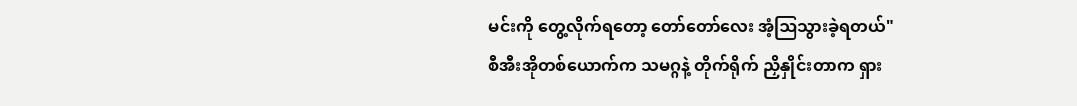မင်းကို တွေ့လိုက်ရတော့ တော်တော်လေး အံ့ဩသွားခဲ့ရတယ်"
စီအီးအိုတစ်ယောက်က သမဂ္ဂနဲ့ တိုက်ရိုက် ညှိနှိုင်းတာက ရှား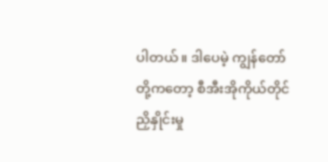ပါတယ်။ ဒါပေမဲ့ ကျွန်တော်တို့ကတော့ စီအီးအိုကိုယ်တိုင် ညှိနှိုင်းမှု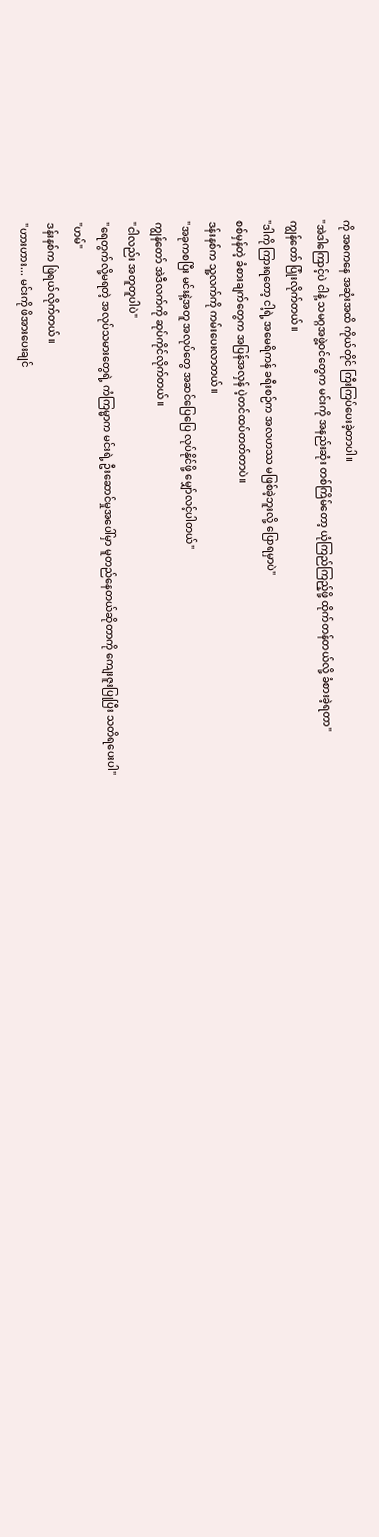ကို အစကနေ အဆုံးအထိ ကိုယ်တိုင် ကြီးကြပ်ပေးခဲ့တာပါ။
"အဲဒါကြောင့်ပဲ ငါနဲ့ သမဂ္ဂအဖွဲ့ဝင်တွေက မင်းကို အနည်းဆုံး တစ်ကြိမ်တော့ ယုံကြည်ကြည့်ဖို့ ထိုက်တန်တယ်လို့ ခံစားခဲ့ရတာ"
ကျွန်တော် ပြုံးလိုက်တယ်။
"ဒါကို ကြားရတော့ ငါ့ရဲ့ အမေရိကန် ခရီးစဉ်က အလဟဿ မဖြစ်ခဲ့ဘူးလို့ ပြောရမှာပဲ"
စစ်မှန်တဲ့ ခံစားချက်တွေက အပြန်အလှန် ပဲ့တင်ထပ်တတ်တာပဲ။
ဒန်းနစ်က သူ့လက်ကို ကမ်းပေးလာတယ်။
"အခုကစပြီး မင်းနဲ့အတူ အလုပ်တွေ အဆင်ပြေပြေ လုပ်နိုင်ဖို့ မျှော်လင့်ပါတယ်"
ကျွန်တော် အဲဒီလက်ကို ဆုပ်ကိုင်လိုက်တယ်။
"ငါလည်း အတူတူပါပဲ"
"ရေတွက်လို့မရတဲ့ အလုပ်သမားတွေရဲ့ ကံကြမ္မာက မင်းရဲ့ ဦးဆောင်မှုအပေါ်မှာ မူတည်နေတယ်ဆိုတာကို ကျေးဇူးပြုပြီး သတိရပေးပါ"
"ဟမ်"
ဒန်းနစ်က ဖြဲရယ်လိုက်တယ်။
"ဟားဟား... မင်းကို ဖိအားပေးချင်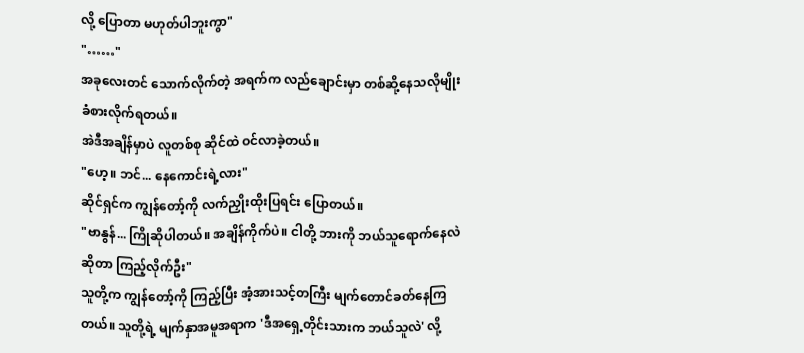လို့ ပြောတာ မဟုတ်ပါဘူးကွာ"
"……"
အခုလေးတင် သောက်လိုက်တဲ့ အရက်က လည်ချောင်းမှာ တစ်ဆို့နေသလိုမျိုး ခံစားလိုက်ရတယ်။
အဲဒီအချိန်မှာပဲ လူတစ်စု ဆိုင်ထဲ ဝင်လာခဲ့တယ်။
"ဟေ့။ ဘင်... နေကောင်းရဲ့လား"
ဆိုင်ရှင်က ကျွန်တော့်ကို လက်ညှိုးထိုးပြရင်း ပြောတယ်။
"ဗာနွန်... ကြိုဆိုပါတယ်။ အချိန်ကိုက်ပဲ။ ငါတို့ ဘားကို ဘယ်သူရောက်နေလဲဆိုတာ ကြည့်လိုက်ဦး"
သူတို့က ကျွန်တော့်ကို ကြည့်ပြီး အံ့အားသင့်တကြီး မျက်တောင်ခတ်နေကြတယ်။ သူတို့ရဲ့ မျက်နှာအမူအရာက 'ဒီအရှေ့တိုင်းသားက ဘယ်သူလဲ' လို့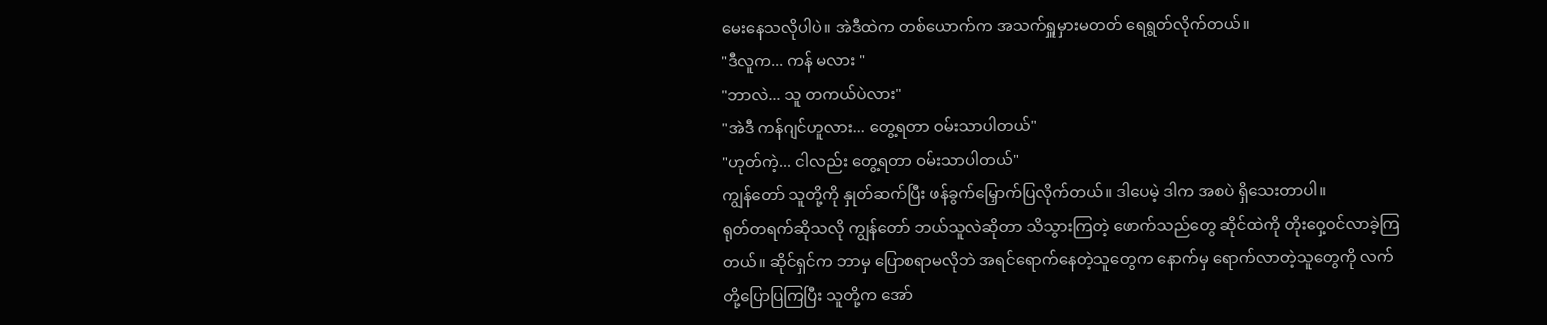မေးနေသလိုပါပဲ။ အဲဒီထဲက တစ်ယောက်က အသက်ရှူမှားမတတ် ရေရွတ်လိုက်တယ်။
"ဒီလူက... ကန် မလား "
"ဘာလဲ... သူ တကယ်ပဲလား"
"အဲဒီ ကန်ဂျင်ဟူလား... တွေ့ရတာ ဝမ်းသာပါတယ်"
"ဟုတ်ကဲ့... ငါလည်း တွေ့ရတာ ဝမ်းသာပါတယ်"
ကျွန်တော် သူတို့ကို နှုတ်ဆက်ပြီး ဖန်ခွက်မြှောက်ပြလိုက်တယ်။ ဒါပေမဲ့ ဒါက အစပဲ ရှိသေးတာပါ။
ရုတ်တရက်ဆိုသလို ကျွန်တော် ဘယ်သူလဲဆိုတာ သိသွားကြတဲ့ ဖောက်သည်တွေ ဆိုင်ထဲကို တိုးဝှေ့ဝင်လာခဲ့ကြတယ်။ ဆိုင်ရှင်က ဘာမှ ပြောစရာမလိုဘဲ အရင်ရောက်နေတဲ့သူတွေက နောက်မှ ရောက်လာတဲ့သူတွေကို လက်တို့ပြောပြကြပြီး သူတို့က အော်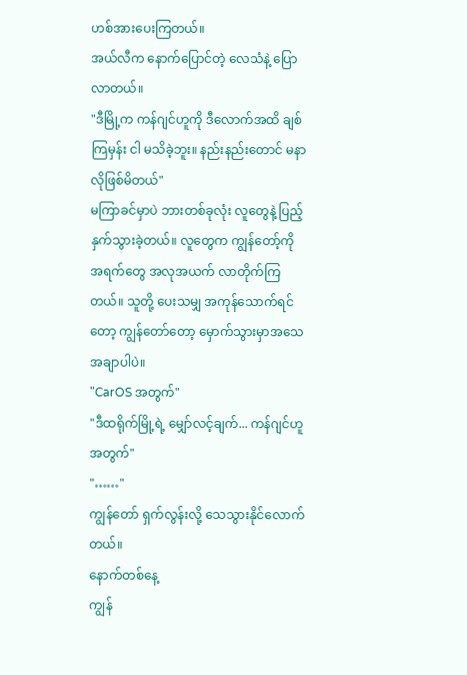ဟစ်အားပေးကြတယ်။
အယ်လီက နောက်ပြောင်တဲ့ လေသံနဲ့ ပြောလာတယ်။
"ဒီမြို့က ကန်ဂျင်ဟူကို ဒီလောက်အထိ ချစ်ကြမှန်း ငါ မသိခဲ့ဘူး။ နည်းနည်းတောင် မနာလိုဖြစ်မိတယ်"
မကြာခင်မှာပဲ ဘားတစ်ခုလုံး လူတွေနဲ့ ပြည့်နှက်သွားခဲ့တယ်။ လူတွေက ကျွန်တော့်ကို အရက်တွေ အလုအယက် လာတိုက်ကြတယ်။ သူတို့ ပေးသမျှ အကုန်သောက်ရင်တော့ ကျွန်တော်တော့ မှောက်သွားမှာအသေအချာပါပဲ။
"CarOS အတွက်"
"ဒီထရိုက်မြို့ရဲ့ မျှော်လင့်ချက်... ကန်ဂျင်ဟူအတွက်"
"……"
ကျွန်တော် ရှက်လွန်းလို့ သေသွားနိုင်လောက်တယ်။
နောက်တစ်နေ့
ကျွန်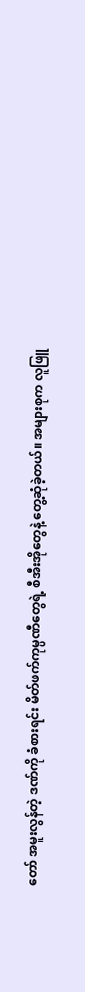တော် အမူးလွန်တဲ့ ဒဏ်ကို ခံစားရင်း မိတ်ဖက်ကုမ္ပဏီတွေရဲ့ စီအီးအိုတွေနဲ့ တွေ့ဆုံခဲ့တယ်။ အများစုက လူဖြူ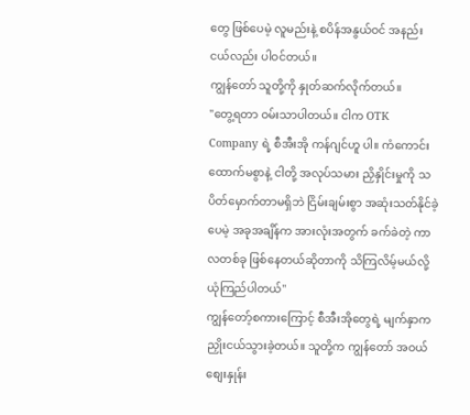တွေ ဖြစ်ပေမဲ့ လူမည်းနဲ့ စပိန်အနွယ်ဝင် အနည်းငယ်လည်း ပါဝင်တယ်။
ကျွန်တော် သူတို့ကို နှုတ်ဆက်လိုက်တယ်။
"တွေ့ရတာ ဝမ်းသာပါတယ်။ ငါက OTK Company ရဲ့ စီအီးအို ကန်ဂျင်ဟူ ပါ။ ကံကောင်းထောက်မစွာနဲ့ ငါတို့ အလုပ်သမား ညှိနှိုင်းမှုကို သပိတ်မှောက်တာမရှိဘဲ ငြိမ်းချမ်းစွာ အဆုံးသတ်နိုင်ခဲ့ပေမဲ့ အခုအချိန်က အားလုံးအတွက် ခက်ခဲတဲ့ ကာလတစ်ခု ဖြစ်နေတယ်ဆိုတာကို သိကြလိမ့်မယ်လို့ ယုံကြည်ပါတယ်"
ကျွန်တော့်စကားကြောင့် စီအီးအိုတွေရဲ့ မျက်နှာက ညှိုးငယ်သွားခဲ့တယ်။ သူတို့က ကျွန်တော် အဝယ်စျေးနှုန်း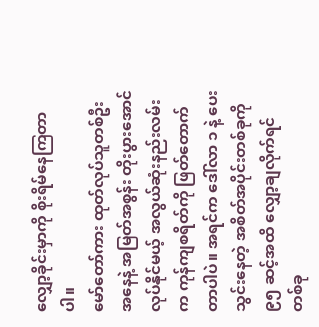လျှော့ခိုင်းမှာကို စိုးရိမ်နေကြတာပါ။
မော်တော်ကား ထုတ်လုပ်သူတစ်ဦးအနေနဲ့ အမြတ်အစွန်း တိုးပွားအောင် လုပ်နိုင်မယ့် အလွယ်ဆုံးနည်းလမ်းက ကုန်ကျစရိတ်ကို ဖြတ်တောက်တာပါပဲ။ အရင်က ဒေါ်လာ ၁ နဲ့ ပေးသွင်းနေတဲ့ အစိတ်အပိုင်းတစ်ခုကို ၉၅ ဆင့်အထိ လျှော့ချလိုက်ရင် တစ်ခု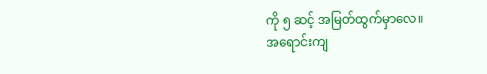ကို ၅ ဆင့် အမြတ်ထွက်မှာလေ။
အရောင်းကျ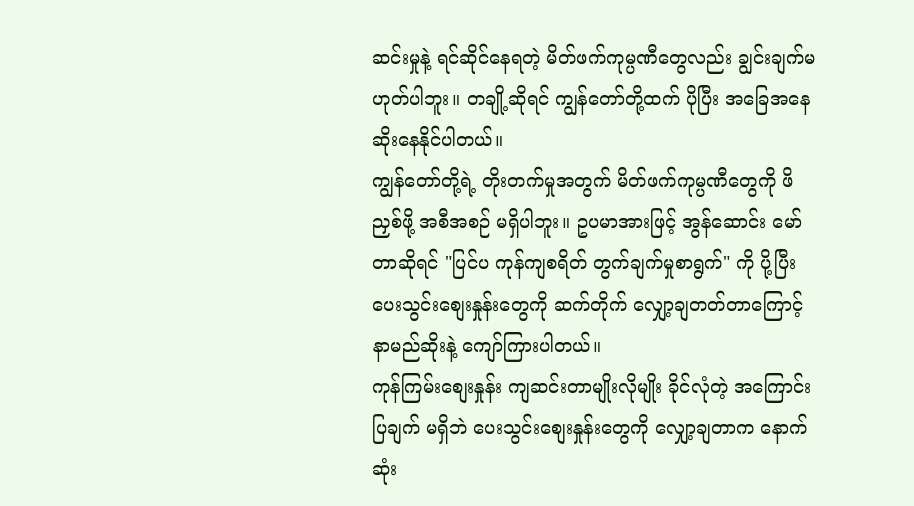ဆင်းမှုနဲ့ ရင်ဆိုင်နေရတဲ့ မိတ်ဖက်ကုမ္ပဏီတွေလည်း ချွင်းချက်မဟုတ်ပါဘူး။ တချို့ဆိုရင် ကျွန်တော်တို့ထက် ပိုပြီး အခြေအနေ ဆိုးနေနိုင်ပါတယ်။
ကျွန်တော်တို့ရဲ့ တိုးတက်မှုအတွက် မိတ်ဖက်ကုမ္ပဏီတွေကို ဖိညှစ်ဖို့ အစီအစဉ် မရှိပါဘူး။ ဥပမာအားဖြင့် အွန်ဆောင်း မော်တာဆိုရင် "ပြင်ပ ကုန်ကျစရိတ် တွက်ချက်မှုစာရွက်" ကို ပို့ပြီး ပေးသွင်းစျေးနှုန်းတွေကို ဆက်တိုက် လျှော့ချတတ်တာကြောင့် နာမည်ဆိုးနဲ့ ကျော်ကြားပါတယ်။
ကုန်ကြမ်းစျေးနှုန်း ကျဆင်းတာမျိုးလိုမျိုး ခိုင်လုံတဲ့ အကြောင်းပြချက် မရှိဘဲ ပေးသွင်းစျေးနှုန်းတွေကို လျှော့ချတာက နောက်ဆုံး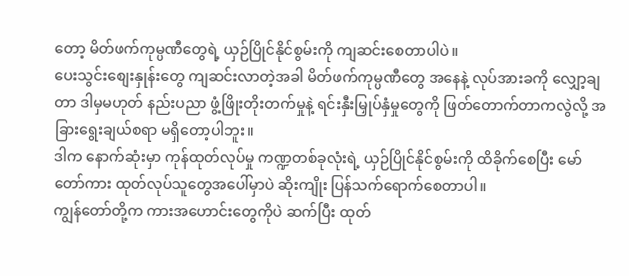တော့ မိတ်ဖက်ကုမ္ပဏီတွေရဲ့ ယှဉ်ပြိုင်နိုင်စွမ်းကို ကျဆင်းစေတာပါပဲ။
ပေးသွင်းစျေးနှုန်းတွေ ကျဆင်းလာတဲ့အခါ မိတ်ဖက်ကုမ္ပဏီတွေ အနေနဲ့ လုပ်အားခကို လျှော့ချတာ ဒါမှမဟုတ် နည်းပညာ ဖွံ့ဖြိုးတိုးတက်မှုနဲ့ ရင်းနှီးမြှုပ်နှံမှုတွေကို ဖြတ်တောက်တာကလွဲလို့ အခြားရွေးချယ်စရာ မရှိတော့ပါဘူး။
ဒါက နောက်ဆုံးမှာ ကုန်ထုတ်လုပ်မှု ကဏ္ဍတစ်ခုလုံးရဲ့ ယှဉ်ပြိုင်နိုင်စွမ်းကို ထိခိုက်စေပြီး မော်တော်ကား ထုတ်လုပ်သူတွေအပေါ်မှာပဲ ဆိုးကျိုး ပြန်သက်ရောက်စေတာပါ။
ကျွန်တော်တို့က ကားအဟောင်းတွေကိုပဲ ဆက်ပြီး ထုတ်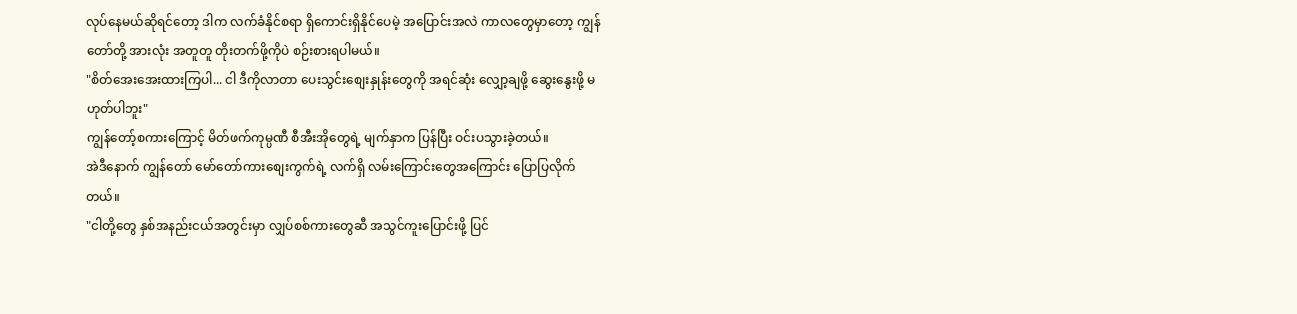လုပ်နေမယ်ဆိုရင်တော့ ဒါက လက်ခံနိုင်စရာ ရှိကောင်းရှိနိုင်ပေမဲ့ အပြောင်းအလဲ ကာလတွေမှာတော့ ကျွန်တော်တို့ အားလုံး အတူတူ တိုးတက်ဖို့ကိုပဲ စဉ်းစားရပါမယ်။
"စိတ်အေးအေးထားကြပါ... ငါ ဒီကိုလာတာ ပေးသွင်းစျေးနှုန်းတွေကို အရင်ဆုံး လျှော့ချဖို့ ဆွေးနွေးဖို့ မဟုတ်ပါဘူး"
ကျွန်တော့်စကားကြောင့် မိတ်ဖက်ကုမ္ပဏီ စီအီးအိုတွေရဲ့ မျက်နှာက ပြန်ပြီး ဝင်းပသွားခဲ့တယ်။
အဲဒီနောက် ကျွန်တော် မော်တော်ကားစျေးကွက်ရဲ့ လက်ရှိ လမ်းကြောင်းတွေအကြောင်း ပြောပြလိုက်တယ်။
"ငါတို့တွေ နှစ်အနည်းငယ်အတွင်းမှာ လျှပ်စစ်ကားတွေဆီ အသွင်ကူးပြောင်းဖို့ ပြင်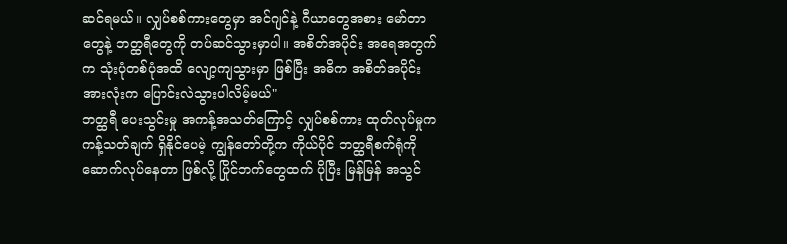ဆင်ရမယ်။ လျှပ်စစ်ကားတွေမှာ အင်ဂျင်နဲ့ ဂီယာတွေအစား မော်တာတွေနဲ့ ဘတ္ထရီတွေကို တပ်ဆင်သွားမှာပါ။ အစိတ်အပိုင်း အရေအတွက်က သုံးပုံတစ်ပုံအထိ လျော့ကျသွားမှာ ဖြစ်ပြီး အဓိက အစိတ်အပိုင်း အားလုံးက ပြောင်းလဲသွားပါလိမ့်မယ်"
ဘတ္ထရီ ပေးသွင်းမှု အကန့်အသတ်ကြောင့် လျှပ်စစ်ကား ထုတ်လုပ်မှုက ကန့်သတ်ချက် ရှိနိုင်ပေမဲ့ ကျွန်တော်တို့က ကိုယ်ပိုင် ဘတ္ထရီစက်ရုံကို ဆောက်လုပ်နေတာ ဖြစ်လို့ ပြိုင်ဘက်တွေထက် ပိုပြီး မြန်မြန် အသွင်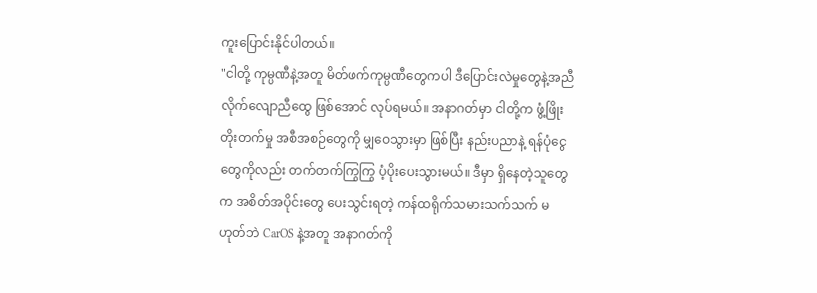ကူးပြောင်းနိုင်ပါတယ်။
"ငါတို့ ကုမ္ပဏီနဲ့အတူ မိတ်ဖက်ကုမ္ပဏီတွေကပါ ဒီပြောင်းလဲမှုတွေနဲ့အညီ လိုက်လျောညီထွေ ဖြစ်အောင် လုပ်ရမယ်။ အနာဂတ်မှာ ငါတို့က ဖွံ့ဖြိုးတိုးတက်မှု အစီအစဉ်တွေကို မျှဝေသွားမှာ ဖြစ်ပြီး နည်းပညာနဲ့ ရန်ပုံငွေတွေကိုလည်း တက်တက်ကြွကြွ ပံ့ပိုးပေးသွားမယ်။ ဒီမှာ ရှိနေတဲ့သူတွေက အစိတ်အပိုင်းတွေ ပေးသွင်းရတဲ့ ကန်ထရိုက်သမားသက်သက် မဟုတ်ဘဲ CarOS နဲ့အတူ အနာဂတ်ကို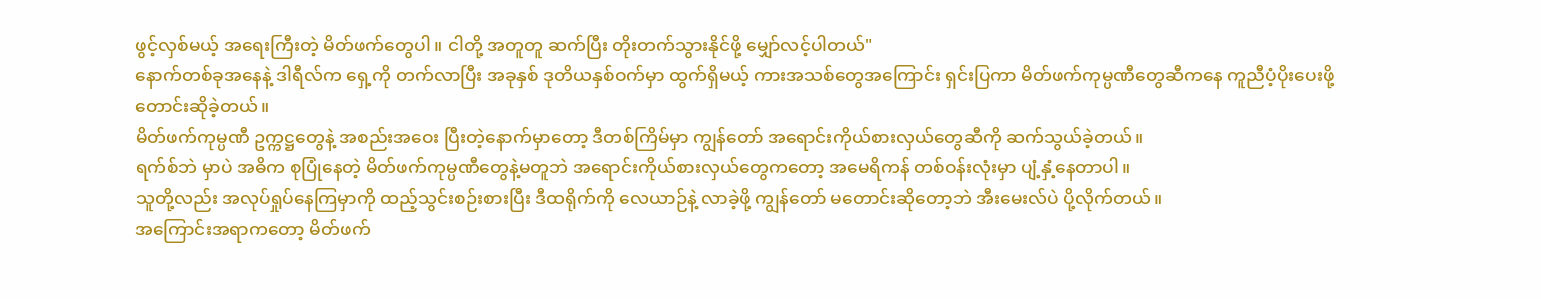ဖွင့်လှစ်မယ့် အရေးကြီးတဲ့ မိတ်ဖက်တွေပါ။ ငါတို့ အတူတူ ဆက်ပြီး တိုးတက်သွားနိုင်ဖို့ မျှော်လင့်ပါတယ်"
နောက်တစ်ခုအနေနဲ့ ဒါရီလ်က ရှေ့ကို တက်လာပြီး အခုနှစ် ဒုတိယနှစ်ဝက်မှာ ထွက်ရှိမယ့် ကားအသစ်တွေအကြောင်း ရှင်းပြကာ မိတ်ဖက်ကုမ္ပဏီတွေဆီကနေ ကူညီပံ့ပိုးပေးဖို့ တောင်းဆိုခဲ့တယ်။
မိတ်ဖက်ကုမ္ပဏီ ဥက္ကဋ္ဌတွေနဲ့ အစည်းအဝေး ပြီးတဲ့နောက်မှာတော့ ဒီတစ်ကြိမ်မှာ ကျွန်တော် အရောင်းကိုယ်စားလှယ်တွေဆီကို ဆက်သွယ်ခဲ့တယ်။
ရက်စ်ဘဲ မှာပဲ အဓိက စုပြုံနေတဲ့ မိတ်ဖက်ကုမ္ပဏီတွေနဲ့မတူဘဲ အရောင်းကိုယ်စားလှယ်တွေကတော့ အမေရိကန် တစ်ဝန်းလုံးမှာ ပျံ့နှံ့နေတာပါ။
သူတို့လည်း အလုပ်ရှုပ်နေကြမှာကို ထည့်သွင်းစဉ်းစားပြီး ဒီထရိုက်ကို လေယာဉ်နဲ့ လာခဲ့ဖို့ ကျွန်တော် မတောင်းဆိုတော့ဘဲ အီးမေးလ်ပဲ ပို့လိုက်တယ်။
အကြောင်းအရာကတော့ မိတ်ဖက်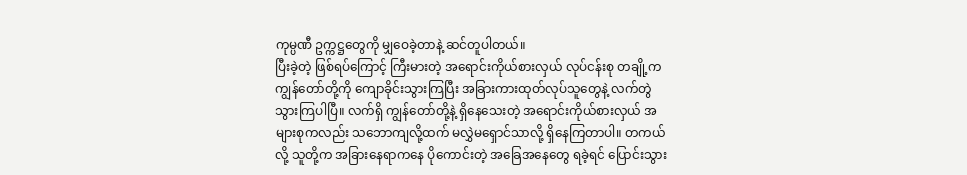ကုမ္ပဏီ ဥက္ကဋ္ဌတွေကို မျှဝေခဲ့တာနဲ့ ဆင်တူပါတယ်။
ပြီးခဲ့တဲ့ ဖြစ်ရပ်ကြောင့် ကြီးမားတဲ့ အရောင်းကိုယ်စားလှယ် လုပ်ငန်းစု တချို့က ကျွန်တော်တို့ကို ကျောခိုင်းသွားကြပြီး အခြားကားထုတ်လုပ်သူတွေနဲ့ လက်တွဲသွားကြပါပြီ။ လက်ရှိ ကျွန်တော်တို့နဲ့ ရှိနေသေးတဲ့ အရောင်းကိုယ်စားလှယ် အများစုကလည်း သဘောကျလို့ထက် မလွှဲမရှောင်သာလို့ ရှိနေကြတာပါ။ တကယ်လို့ သူတို့က အခြားနေရာကနေ ပိုကောင်းတဲ့ အခြေအနေတွေ ရခဲ့ရင် ပြောင်းသွား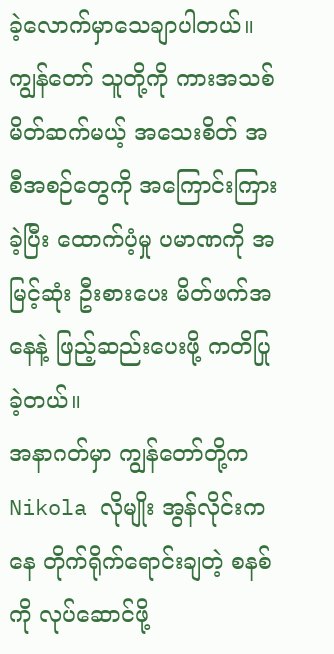ခဲ့လောက်မှာသေချာပါတယ်။
ကျွန်တော် သူတို့ကို ကားအသစ် မိတ်ဆက်မယ့် အသေးစိတ် အစီအစဉ်တွေကို အကြောင်းကြားခဲ့ပြီး ထောက်ပံ့မှု ပမာဏကို အမြင့်ဆုံး ဦးစားပေး မိတ်ဖက်အနေနဲ့ ဖြည့်ဆည်းပေးဖို့ ကတိပြုခဲ့တယ်။
အနာဂတ်မှာ ကျွန်တော်တို့က Nikola လိုမျိုး အွန်လိုင်းကနေ တိုက်ရိုက်ရောင်းချတဲ့ စနစ်ကို လုပ်ဆောင်ဖို့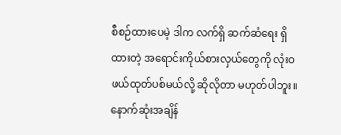စီစဉ်ထားပေမဲ့ ဒါက လက်ရှိ ဆက်ဆံရေး ရှိထားတဲ့ အရောင်းကိုယ်စားလှယ်တွေကို လုံးဝ ဖယ်ထုတ်ပစ်မယ်လို့ ဆိုလိုတာ မဟုတ်ပါဘူး။
နောက်ဆုံးအချိန်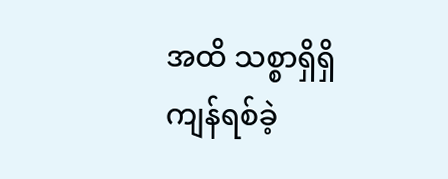အထိ သစ္စာရှိရှိ ကျန်ရစ်ခဲ့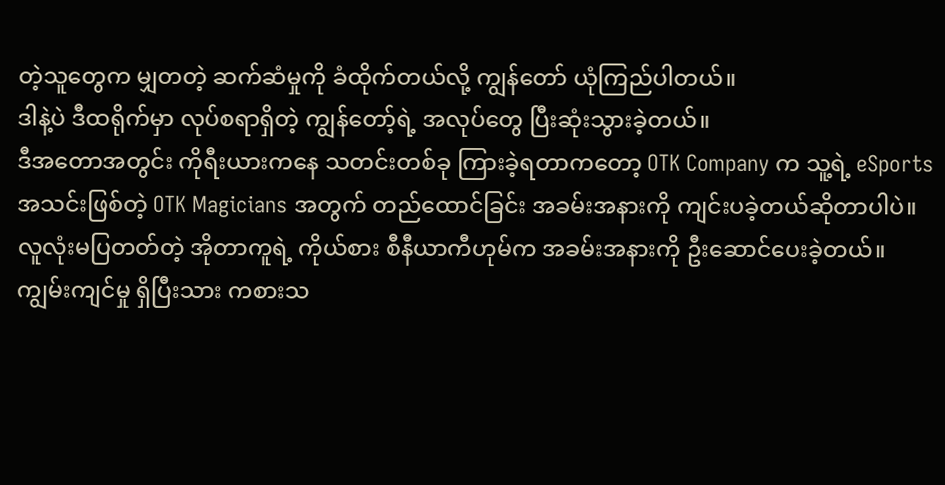တဲ့သူတွေက မျှတတဲ့ ဆက်ဆံမှုကို ခံထိုက်တယ်လို့ ကျွန်တော် ယုံကြည်ပါတယ်။
ဒါနဲ့ပဲ ဒီထရိုက်မှာ လုပ်စရာရှိတဲ့ ကျွန်တော့်ရဲ့ အလုပ်တွေ ပြီးဆုံးသွားခဲ့တယ်။
ဒီအတောအတွင်း ကိုရီးယားကနေ သတင်းတစ်ခု ကြားခဲ့ရတာကတော့ OTK Company က သူ့ရဲ့ eSports အသင်းဖြစ်တဲ့ OTK Magicians အတွက် တည်ထောင်ခြင်း အခမ်းအနားကို ကျင်းပခဲ့တယ်ဆိုတာပါပဲ။
လူလုံးမပြတတ်တဲ့ အိုတာကူရဲ့ ကိုယ်စား စီနီယာကီဟုမ်က အခမ်းအနားကို ဦးဆောင်ပေးခဲ့တယ်။
ကျွမ်းကျင်မှု ရှိပြီးသား ကစားသ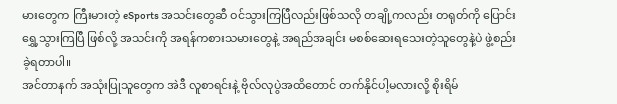မားတွေက ကြီးမားတဲ့ eSports အသင်းတွေဆီ ဝင်သွားကြပြီလည်းဖြစ်သလို တချို့ကလည်း တရုတ်ကို ပြောင်းရွှေ့သွားကြပြီ ဖြစ်လို့ အသင်းကို အရန်ကစားသမားတွေနဲ့ အရည်အချင်း မစစ်ဆေးရသေးတဲ့သူတွေနဲ့ပဲ ဖွဲ့စည်းခဲ့ရတာပါ။
အင်တာနက် အသုံးပြုသူတွေက အဲဒီ လူစာရင်းနဲ့ ဗိုလ်လုပွဲအထိတောင် တက်နိုင်ပါ့မလားလို့ စိုးရိမ်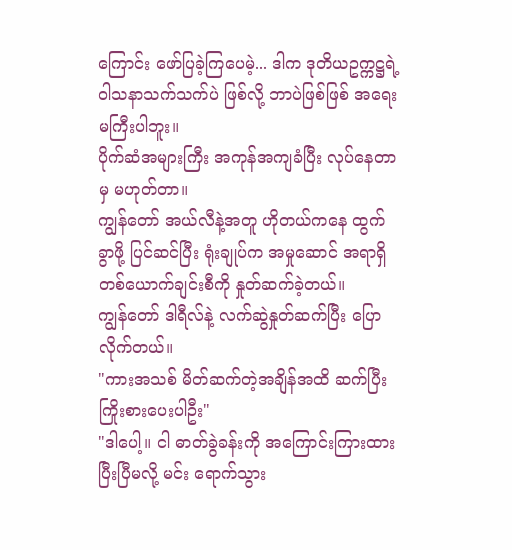ကြောင်း ဖော်ပြခဲ့ကြပေမဲ့... ဒါက ဒုတိယဥက္ကဋ္ဌရဲ့ ဝါသနာသက်သက်ပဲ ဖြစ်လို့ ဘာပဲဖြစ်ဖြစ် အရေးမကြီးပါဘူး။
ပိုက်ဆံအများကြီး အကုန်အကျခံပြီး လုပ်နေတာမှ မဟုတ်တာ။
ကျွန်တော် အယ်လီနဲ့အတူ ဟိုတယ်ကနေ ထွက်ခွာဖို့ ပြင်ဆင်ပြီး ရုံးချုပ်က အမှုဆောင် အရာရှိ တစ်ယောက်ချင်းစီကို နှုတ်ဆက်ခဲ့တယ်။
ကျွန်တော် ဒါရီလ်နဲ့ လက်ဆွဲနှုတ်ဆက်ပြီး ပြောလိုက်တယ်။
"ကားအသစ် မိတ်ဆက်တဲ့အချိန်အထိ ဆက်ပြီး ကြိုးစားပေးပါဦး"
"ဒါပေါ့။ ငါ ဓာတ်ခွဲခန်းကို အကြောင်းကြားထားပြီးပြီမလို့ မင်း ရောက်သွား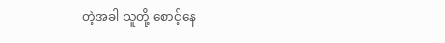တဲ့အခါ သူတို့ စောင့်နေ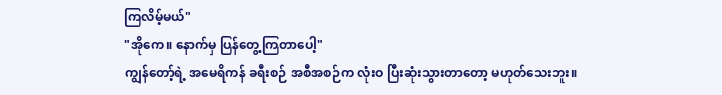ကြလိမ့်မယ်"
"အိုကေ။ နောက်မှ ပြန်တွေ့ကြတာပေါ့"
ကျွန်တော့်ရဲ့ အမေရိကန် ခရီးစဉ် အစီအစဉ်က လုံးဝ ပြီးဆုံးသွားတာတော့ မဟုတ်သေးဘူး။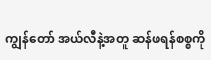ကျွန်တော် အယ်လီနဲ့အတူ ဆန်ဖရန်စစ္စကို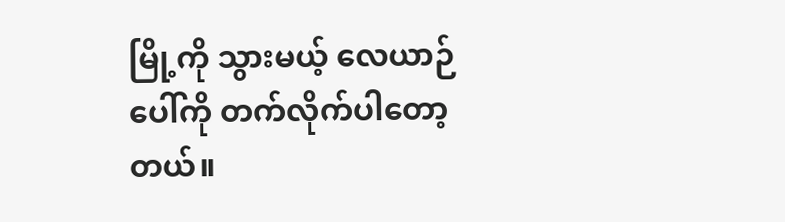မြို့ကို သွားမယ့် လေယာဉ်ပေါ်ကို တက်လိုက်ပါတော့တယ်။